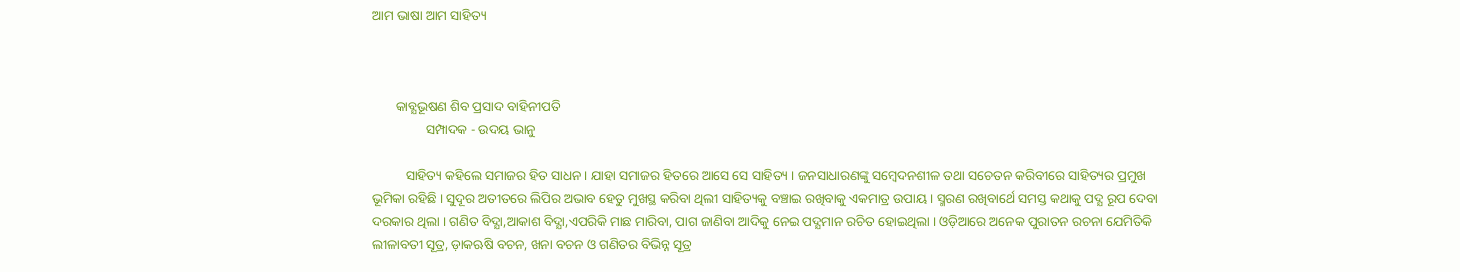ଆମ ଭାଷା ଆମ ସାହିତ୍ୟ



       କାବ୍ଯଭୂଷଣ ଶିବ ପ୍ରସାଦ ବାହିନୀପତି
                ସମ୍ପାଦକ - ଉଦୟ ଭାନୁ

          ସାହିତ୍ୟ କହିଲେ ସମାଜର ହିତ ସାଧନ । ଯାହା ସମାଜର ହିତରେ ଆସେ ସେ ସାହିତ୍ୟ । ଜନସାଧାରଣଙ୍କୁ ସମ୍ବେଦନଶୀଳ ତଥା ସଚେତନ କରିବୀରେ ସାହିତ୍ୟର ପ୍ରମୁଖ ଭୂମିକା ରହିଛି । ସୁଦୂର ଅତୀତରେ ଲିପିର ଅଭାବ ହେତୁ ମୁଖସ୍ଥ କରିବା ଥିଲୀ ସାହିତ୍ୟକୁ ବଞ୍ଚାଇ ରଖିବାକୁ ଏକମାତ୍ର ଉପାୟ । ସ୍ମରଣ ରଖିବାର୍ଥେ ସମସ୍ତ କଥାକୁ ପଦ୍ଯ ରୂପ ଦେବା ଦରକାର ଥିଲା । ଗଣିତ ବିଦ୍ଯା,ଆକାଶ ବିଦ୍ଯା,ଏପରିକି ମାଛ ମାରିବା, ପାଗ ଜାଣିବା ଆଦିକୁ ନେଇ ପଦ୍ଯମାନ ରଚିତ ହୋଇଥିଲା । ଓଡ଼ିଆରେ ଅନେକ ପୁରାତନ ରଚନା ଯେମିତିକି ଲୀଳାବତୀ ସୂତ୍ର, ଡ଼ାକଋଷି ବଚନ, ଖନା ବଚନ ଓ ଗଣିତର ବିଭିନ୍ନ ସୂତ୍ର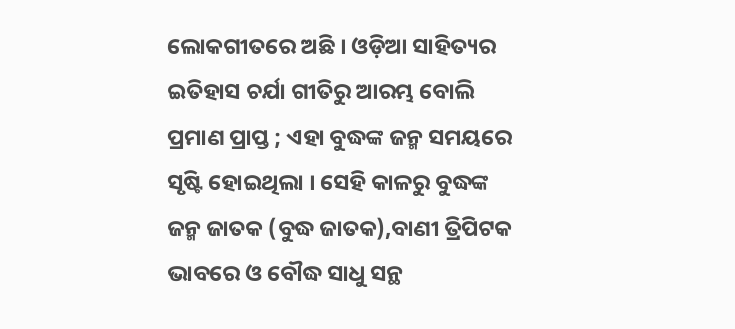ଲୋକଗୀତରେ ଅଛି । ଓଡ଼ିଆ ସାହିତ୍ୟର ଇତିହାସ ଚର୍ଯା ଗୀତିରୁ ଆରମ୍ଭ ବୋଲି ପ୍ରମାଣ ପ୍ରାପ୍ତ ; ଏହା ବୁଦ୍ଧଙ୍କ ଜନ୍ମ ସମୟରେ ସୃଷ୍ଟି ହୋଇଥିଲା । ସେହି କାଳରୁ ବୁଦ୍ଧଙ୍କ ଜନ୍ମ ଜାତକ (ବୁଦ୍ଧ ଜାତକ),ବାଣୀ ତ୍ରିପିଟକ ଭାବରେ ଓ ବୌଦ୍ଧ ସାଧୁ ସନ୍ଥ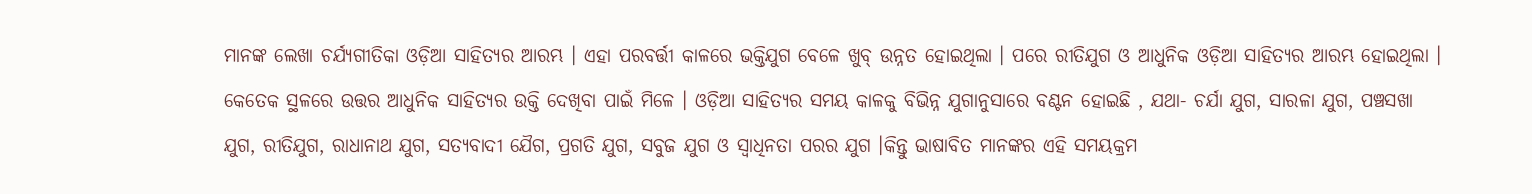ମାନଙ୍କ ଲେଖା ଚର୍ଯ୍ଯଗୀତିକା ଓଡ଼ିଆ ସାହିତ୍ୟର ଆରମ୍ଭ । ଏହା ପରବର୍ତ୍ତୀ କାଳରେ ଭକ୍ତିଯୁଗ ବେଳେ ଖୁବ୍‌ ଉନ୍ନତ ହୋଇଥିଲା । ପରେ ରୀତିଯୁଗ ଓ ଆଧୁନିକ ଓଡ଼ିଆ ସାହିତ୍ୟର ଆରମ୍ଭ ହୋଇଥିଲା । କେତେକ ସ୍ଥଳରେ ଉତ୍ତର ଆଧୁନିକ ସାହିତ୍ୟର ଉକ୍ତି ଦେଖିବା ପାଇଁ ମିଳେ । ଓଡ଼ିଆ ସାହିତ୍ୟର ସମୟ କାଳକୁ ବିଭିନ୍ନ ଯୁଗାନୁସାରେ ବଣ୍ଟନ ହୋଇଛି , ଯଥା- ଚର୍ଯା ଯୁଗ, ସାରଳା ଯୁଗ, ପଞ୍ଚସଖା ଯୁଗ, ରୀତିଯୁଗ, ରାଧାନାଥ ଯୁଗ, ସତ୍ଯବାଦୀ ଯୈଗ, ପ୍ରଗତି ଯୁଗ, ସବୁଜ ଯୁଗ ଓ ସ୍ବାଧିନତା ପରର ଯୁଗ ।କିନ୍ତୁ ଭାଷାବିତ ମାନଙ୍କର ଏହି ସମୟକ୍ରମ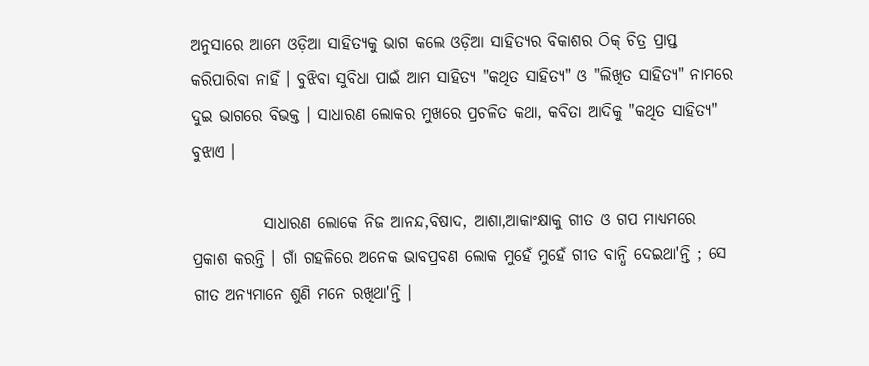ଅନୁସାରେ ଆମେ ଓଡ଼ିଆ ସାହିତ୍ୟକୁ ଭାଗ କଲେ ଓଡ଼ିଆ ସାହିତ୍ୟର ବିକାଶର ଠିକ୍‌ ଚିତ୍ର ପ୍ରାପ୍ତ କରିପାରିବା ନାହିଁ । ବୁଝିବା ସୁବିଧା ପାଇଁ ଆମ ସାହିତ୍ୟ "କଥିତ ସାହିତ୍ୟ" ଓ "ଲିଖିତ ସାହିତ୍ୟ" ନାମରେ ଦୁଇ ଭାଗରେ ବିଭକ୍ତ । ସାଧାରଣ ଲୋକର ମୁଖରେ ପ୍ରଚଳିତ କଥା, କବିତା ଆଦିକୁ "କଥିତ ସାହିତ୍ୟ" ବୁଝାଏ ।

           ସାଧାରଣ ଲୋକେ ନିଜ ଆନନ୍ଦ,ବିଷାଦ, ଆଶା,ଆକାଂକ୍ଷାକୁ ଗୀତ ଓ ଗପ ମାଧ୍ଯମରେ ପ୍ରକାଶ କରନ୍ତି । ଗାଁ ଗହଳିରେ ଅନେକ ଭାବପ୍ରବଣ ଲୋକ ମୁହେଁ ମୁହେଁ ଗୀତ ବାନ୍ଧି ଦେଇଥା'ନ୍ତି ; ସେ ଗୀତ ଅନ୍ଯମାନେ ଶୁଣି ମନେ ରଖିଥା'ନ୍ତି ।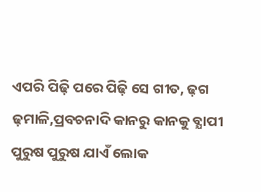ଏପରି ପିଢ଼ି ପରେ ପିଢ଼ି ସେ ଗୀତ, ଢ଼ଗ ଢ଼ମାଳି,ପ୍ରବଚନାଦି କାନରୁ କାନକୁ ବ୍ଯାପୀ ପୁରୁଷ ପୁରୁଷ ଯାଏଁ ଲୋକ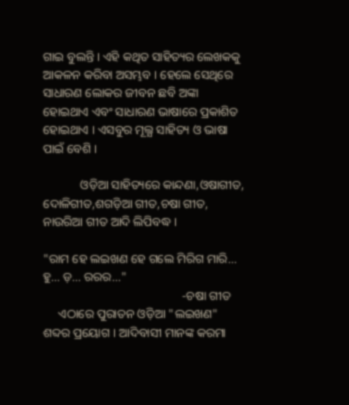ଗାଇ ବୁଲନ୍ତି । ଏହି କଥିତ ସାହିତ୍ୟର ଲେଖକକୁ ଆକଳନ କରିବା ଅସମ୍ଭବ । ହେଲେ ସେଥିରେ ସାଧାରଣ ଲୋକର ଜୀବନ ଛବି ଅଙ୍କା ହୋଇଥାଏ ଏବଂ ସାଧାରଣ ଭାଷାରେ ପ୍ରକାଶିତ ହୋଇଥାଏ । ଏସବୁର ମୂଲ୍ଯ ସାହିତ୍ୟ ଓ ଭାଷା ପାଇଁ ବେଶି ।

            ଓଡ଼ିଆ ସାହିତ୍ୟରେ କାନ୍ଦଣା,ଓଷାଗୀତ, ଦୋଳିଗୀତ,ଶଗଡ଼ିଆ ଗୀତ,ଚଷା ଗୀତ, ନାଉରିଆ ଗୀତ ଆଦି ଲିପିବଦ୍ଧ ।

"ରାମ ହେ ଲଇଖଣ ହେ ଗଲେ ମିରିଗ ମାରି... ହୁ... ଡ଼... ରରର..."
                                             -ଚଷା ଗୀତ
     ଏଠାରେ ପୁରାତନ ଓଡ଼ିଆ "ଲଇଖଣ" ଶବ୍ଦର ପ୍ରୟୋଗ । ଆଦିବାସୀ ମାନଙ୍କ କରମା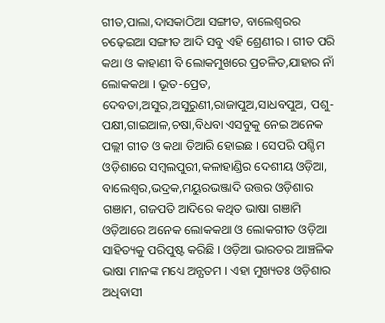ଗୀତ,ପାଲା,ଦାସକାଠିଆ ସଙ୍ଗୀତ, ବାଲେଶ୍ବରର ଚଢ଼େଇଆ ସଙ୍ଗୀତ ଆଦି ସବୁ ଏହି ଶ୍ରେଣୀର । ଗୀତ ପରି କଥା ଓ କାହାଣୀ ବି ଲୋକମୁଖରେ ପ୍ରଚଳିତ,ଯାହାର ନାଁ ଲୋକକଥା । ଭୂତ-ପ୍ରେତ, ଦେବତା,ଅସୁର,ଅସୁରୁଣୀ,ରାଜାପୁଅ,ସାଧବପୁଅ, ପଶୁ-ପକ୍ଷୀ,ଗାଇଆଳ,ଚଷା,ବିଧବା ଏସବୁକୁ ନେଇ ଅନେକ ପଲ୍ଲୀ ଗୀତ ଓ କଥା ତିଆରି ହୋଇଛ । ସେପରି ପଶ୍ଚିମ ଓଡ଼ିଶାରେ ସମ୍ବଲପୁରୀ,କଳାହାଣ୍ଡିର ଦେଶୀୟ ଓଡ଼ିଆ, ବାଲେଶ୍ବର,ଭଦ୍ରକ,ମୟୁରଭଞ୍ଜାଦି ଉତ୍ତର ଓଡ଼ିଶାର ଗଞାମ, ଗଜପତି ଆଦିରେ କଥିତ ଭାଷା ଗଞାମି ଓଡ଼ିଆରେ ଅନେକ ଲୋକକଥା ଓ ଲୋକଗୀତ ଓଡ଼ିଆ ସାହିତ୍ୟକୁ ପରିପୁଷ୍ଟ କରିଛି । ଓଡ଼ିଆ ଭାରତର ଆଞ୍ଚଳିକ ଭାଷା ମାନଙ୍କ ମଧ୍ୟେ ଅନ୍ଯତମ । ଏହା ମୁଖ୍ୟତଃ ଓଡ଼ିଶାର ଅଧିବାସୀ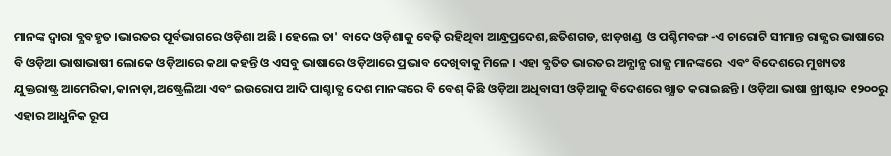ମାନଙ୍କ ଦ୍ବାରା ବ୍ଯବହୃତ ।ଭାରତର ପୂର୍ବଭାଗରେ ଓଡ଼ିଶା ଅଛି । ହେଲେ ତା' ବାଦେ ଓଡ଼ିଶାକୁ ବେଢ଼ି ରହିଥିବା ଆନ୍ଧ୍ରପ୍ରଦେଶ,ଛତିଶଗଡ, ଝାଡ଼ଖଣ୍ଡ  ଓ ପଶ୍ଚିମବଙ୍ଗ -ଏ ଚାରୋଟି ସୀମାନ୍ତ ରାଜ୍ଯର ଭାଷାରେ ବି ଓଡ଼ିଆ ଭାଷାଭାଷୀ ଲୋକେ ଓଡ଼ିଆରେ କଥା କହନ୍ତି ଓ ଏସବୁ ଭାଷାରେ ଓଡ଼ିଆରେ ପ୍ରଭାବ ଦେଖିବାକୁ ମିଳେ । ଏହା ବ୍ଯତିତ ଭାରତର ଅନ୍ଯାନ୍ଯ ରାଜ୍ଯ ମାନଙ୍କରେ  ଏବଂ ବିଦେଶରେ ମୁଖ୍ୟତଃ ଯୁକ୍ତରାଷ୍ଟ୍ର ଆମେରିକା,କାନାଡ଼ା,ଅଷ୍ଟ୍ରେଲିଆ ଏବଂ ଇଉରୋପ ଆଦି ପାଶ୍ଚାତ୍ଯ ଦେଶ ମାନଙ୍କରେ ବି ବେଶ୍‌ କିଛି ଓଡ଼ିଆ ଅଧିବାସୀ ଓଡ଼ିଆକୁ ବିଦେଶରେ ଖ୍ଯାତ କରାଇଛନ୍ତି । ଓଡ଼ିଆ ଭାଷା ଖ୍ରୀଷ୍ଟାବ୍ଦ ୧୨୦୦ରୁ ଏହାର ଆଧୁନିକ ରୂପ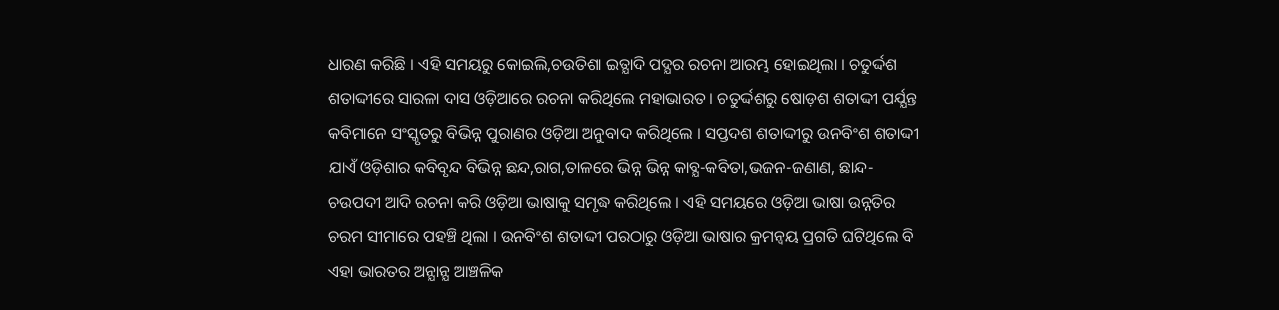ଧାରଣ କରିଛି । ଏହି ସମୟରୁ କୋଇଲି,ଚଉତିଶା ଇତ୍ଯାଦି ପଦ୍ଯର ରଚନା ଆରମ୍ଭ ହୋଇଥିଲା । ଚତୁର୍ଦ୍ଦଶ ଶତାଦ୍ଦୀରେ ସାରଳା ଦାସ ଓଡ଼ିଆରେ ରଚନା କରିଥିଲେ ମହାଭାରତ । ଚତୁର୍ଦ୍ଦଶରୁ ଷୋଡ଼ଶ ଶତାଦ୍ଦୀ ପର୍ଯ୍ଯନ୍ତ କବିମାନେ ସଂସ୍କୃତରୁ ବିଭିନ୍ନ ପୁରାଣର ଓଡ଼ିଆ ଅନୁବାଦ କରିଥିଲେ । ସପ୍ତଦଶ ଶତାଦ୍ଦୀରୁ ଉନବିଂଶ ଶତାଦ୍ଦୀ ଯାଏଁ ଓଡ଼ିଶାର କବିବୃନ୍ଦ ବିଭିନ୍ନ ଛନ୍ଦ,ରାଗ,ତାଳରେ ଭିନ୍ନ ଭିନ୍ନ କାବ୍ଯ-କବିତା,ଭଜନ-ଜଣାଣ, ଛାନ୍ଦ- ଚଉପଦୀ ଆଦି ରଚନା କରି ଓଡ଼ିଆ ଭାଷାକୁ ସମୃଦ୍ଧ କରିଥିଲେ । ଏହି ସମୟରେ ଓଡ଼ିଆ ଭାଷା ଉନ୍ନତିର ଚରମ ସୀମାରେ ପହଞ୍ଚି ଥିଲା । ଉନବିଂଶ ଶତାଦ୍ଦୀ ପରଠାରୁ ଓଡ଼ିଆ ଭାଷାର କ୍ରମନ୍ବୟ ପ୍ରଗତି ଘଟିଥିଲେ ବି ଏହା ଭାରତର ଅନ୍ଯାନ୍ଯ ଆଞ୍ଚଳିକ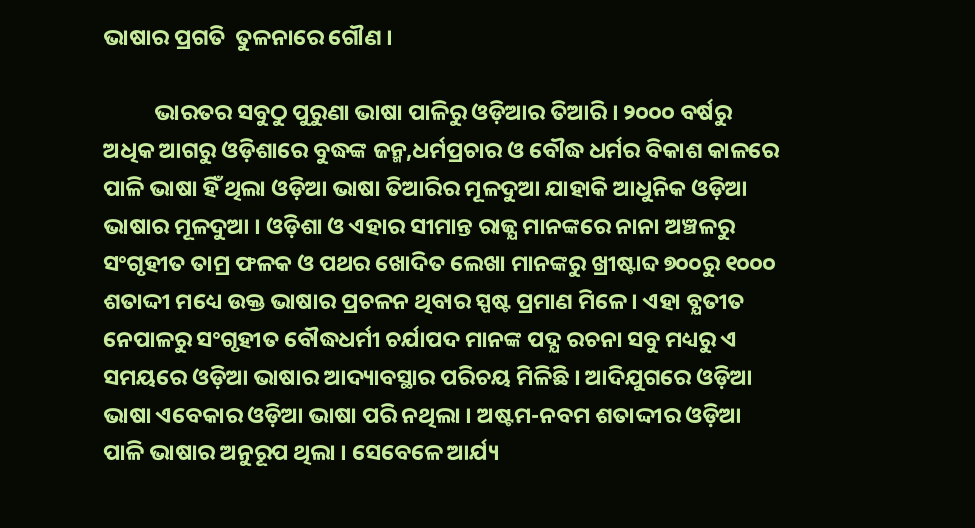ଭାଷାର ପ୍ରଗତି  ତୁଳନାରେ ଗୌଣ ।

          ଭାରତର ସବୁଠୁ ପୁରୁଣା ଭାଷା ପାଳିରୁ ଓଡ଼ିଆର ତିଆରି । ୨୦୦୦ ବର୍ଷରୁ ଅଧିକ ଆଗରୁ ଓଡ଼ିଶାରେ ବୁଦ୍ଧଙ୍କ ଜନ୍ମ,ଧର୍ମପ୍ରଚାର ଓ ବୌଦ୍ଧ ଧର୍ମର ବିକାଶ କାଳରେ ପାଳି ଭାଷା ହିଁ ଥିଲା ଓଡ଼ିଆ ଭାଷା ତିଆରିର ମୂଳଦୁଆ ଯାହାକି ଆଧୁନିକ ଓଡ଼ିଆ ଭାଷାର ମୂଳଦୁଆ । ଓଡ଼ିଶା ଓ ଏହାର ସୀମାନ୍ତ ରାଜ୍ଯ ମାନଙ୍କରେ ନାନା ଅଞ୍ଚଳରୁ ସଂଗୃହୀତ ତାମ୍ର ଫଳକ ଓ ପଥର ଖୋଦିତ ଲେଖା ମାନଙ୍କରୁ ଖ୍ରୀଷ୍ଟାବ୍ଦ ୭୦୦ରୁ ୧୦୦୦ ଶତାଦ୍ଦୀ ମଧ୍ୟେ ଉକ୍ତ ଭାଷାର ପ୍ରଚଳନ ଥିବାର ସ୍ପଷ୍ଟ ପ୍ରମାଣ ମିଳେ । ଏହା ବ୍ଯତୀତ ନେପାଳରୁ ସଂଗୃହୀତ ବୌଦ୍ଧଧର୍ମୀ ଚର୍ଯାପଦ ମାନଙ୍କ ପଦ୍ଯ ରଚନା ସବୁ ମଧ୍ୟରୁ ଏ ସମୟରେ ଓଡ଼ିଆ ଭାଷାର ଆଦ୍ୟାବସ୍ଥାର ପରିଚୟ ମିଳିଛି । ଆଦିଯୁଗରେ ଓଡ଼ିଆ ଭାଷା ଏବେକାର ଓଡ଼ିଆ ଭାଷା ପରି ନଥିଲା । ଅଷ୍ଟମ-ନବମ ଶତାଦ୍ଦୀର ଓଡ଼ିଆ ପାଳି ଭାଷାର ଅନୁରୂପ ଥିଲା । ସେବେଳେ ଆର୍ଯ୍ୟ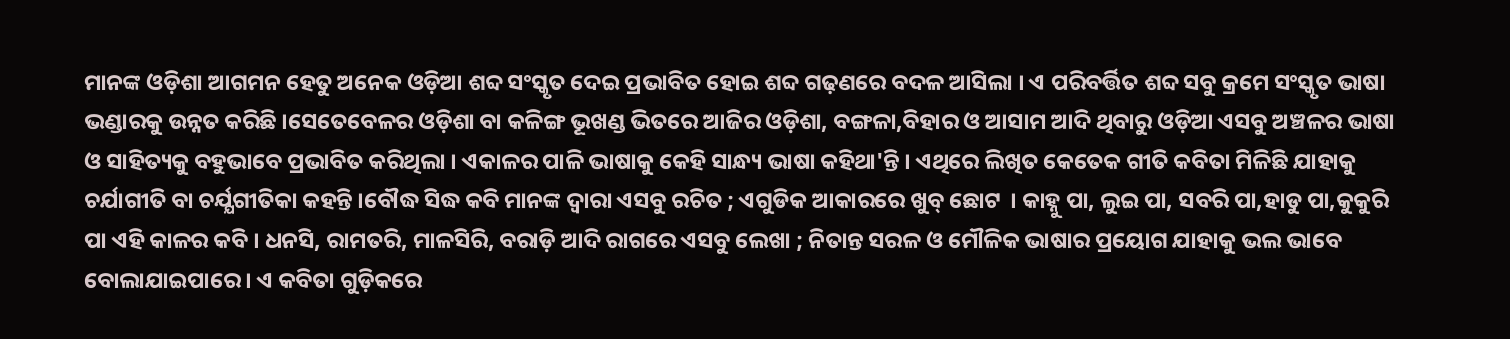ମାନଙ୍କ ଓଡ଼ିଶା ଆଗମନ ହେତୁ ଅନେକ ଓଡ଼ିଆ ଶବ୍ଦ ସଂସ୍କୃତ ଦେଇ ପ୍ରଭାବିତ ହୋଇ ଶବ୍ଦ ଗଢ଼ଣରେ ବଦଳ ଆସିଲା । ଏ ପରିବର୍ତ୍ତିତ ଶବ୍ଦ ସବୁ କ୍ରମେ ସଂସ୍କୃତ ଭାଷା ଭଣ୍ଡାରକୁ ଉନ୍ନତ କରିଛି ।ସେତେବେଳର ଓଡ଼ିଶା ବା କଳିଙ୍ଗ ଭୂଖଣ୍ଡ ଭିତରେ ଆଜିର ଓଡ଼ିଶା, ବଙ୍ଗଳା,ବିହାର ଓ ଆସାମ ଆଦି ଥିବାରୁ ଓଡ଼ିଆ ଏସବୁ ଅଞ୍ଚଳର ଭାଷା ଓ ସାହିତ୍ୟକୁ ବହୁଭାବେ ପ୍ରଭାବିତ କରିଥିଲା । ଏକାଳର ପାଳି ଭାଷାକୁ କେହି ସାନ୍ଧ୍ୟ ଭାଷା କହିଥା'ନ୍ତି । ଏଥିରେ ଲିଖିତ କେତେକ ଗୀତି କବିତା ମିଳିଛି ଯାହାକୁ ଚର୍ଯାଗୀତି ବା ଚର୍ଯ୍ଯଗୀତିକା କହନ୍ତି ।ବୌଦ୍ଧ ସିଦ୍ଧ କବି ମାନଙ୍କ ଦ୍ବାରା ଏସବୁ ରଚିତ ; ଏଗୁଡିକ ଆକାରରେ ଖୁବ୍‌ ଛୋଟ  । କାହ୍ନୁ ପା, ଲୁଇ ପା, ସବରି ପା,ହାଡୁ ପା,କୁକୁରି ପା ଏହି କାଳର କବି । ଧନସି, ରାମତରି, ମାଳସିରି, ବରାଡ଼ି ଆଦି ରାଗରେ ଏସବୁ ଲେଖା ; ନିତାନ୍ତ ସରଳ ଓ ମୌଳିକ ଭାଷାର ପ୍ରୟୋଗ ଯାହାକୁ ଭଲ ଭାବେ ବୋଲାଯାଇପାରେ । ଏ କବିତା ଗୁଡ଼ିକରେ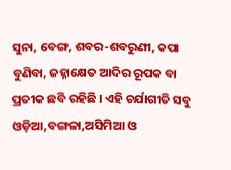ସୁନା, ବେଙ୍ଗ, ଶବର-ଶବରୁଣୀ, କପା ବୁଣିବା, ଜହ୍ନାକ୍ଷେତ ଆଦିର ରୂପକ ବା ପ୍ରତୀକ ଛବି ରହିଛି । ଏହି ଚର୍ଯାଗୀତି ସବୁ ଓଡ଼ିଆ,ବଙ୍ଗଳା,ଅସିମିଆ ଓ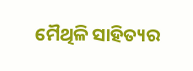ମୈଥିଳି ସାହିତ୍ୟର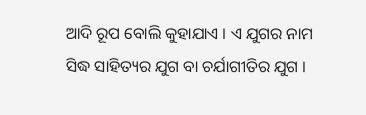ଆଦି ରୂପ ବୋଲି କୁହାଯାଏ । ଏ ଯୁଗର ନାମ ସିଦ୍ଧ ସାହିତ୍ୟର ଯୁଗ ବା ଚର୍ଯାଗୀତିର ଯୁଗ ।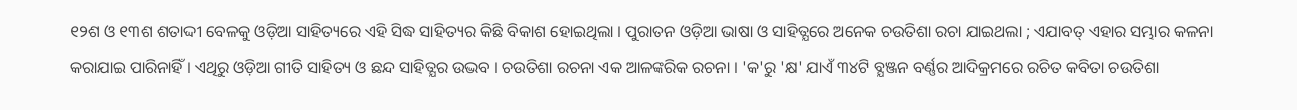୧୨ଶ ଓ ୧୩ଶ ଶତାଦ୍ଦୀ ବେଳକୁ ଓଡ଼ିଆ ସାହିତ୍ୟରେ ଏହି ସିଦ୍ଧ ସାହିତ୍ୟର କିଛି ବିକାଶ ହୋଇଥିଲା । ପୁରାତନ ଓଡ଼ିଆ ଭାଷା ଓ ସାହିତ୍ଯରେ ଅନେକ ଚଉତିଶା ରଚା ଯାଇଥଲା ; ଏଯାବତ୍ ଏହାର ସମ୍ଭାର କଳନା କରାଯାଇ ପାରିନାହିଁ । ଏଥିରୁ ଓଡ଼ିଆ ଗୀତି ସାହିତ୍ୟ ଓ ଛନ୍ଦ ସାହିତ୍ଯର ଉଦ୍ଭବ । ଚଉତିଶା ରଚନା ଏକ ଆଳଙ୍କରିକ ରଚନା । 'କ'ରୁ 'କ୍ଷ' ଯାଏଁ ୩୪ଟି ବ୍ଯଞ୍ଜନ ବର୍ଣ୍ଣର ଆଦିକ୍ରମରେ ରଚିତ କବିତା ଚଉତିଶା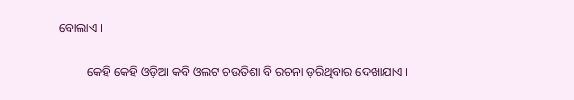ବୋଲାଏ ।

         କେହି କେହି ଓଡ଼ିଆ କବି ଓଲଟ ଚଉତିଶା ବି ରଚନା ଡ଼ରିଥିବାର ଦେଖାଯାଏ ।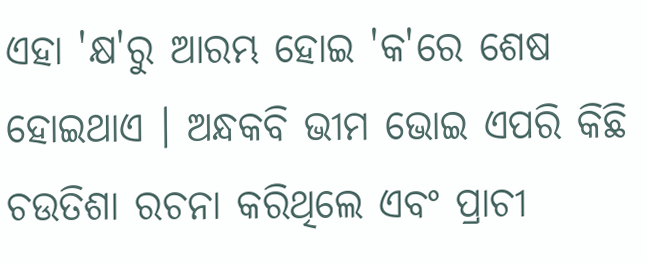ଏହା 'କ୍ଷ'ରୁ ଆରମ୍ଭ ହୋଇ 'କ'ରେ ଶେଷ ହୋଇଥାଏ । ଅନ୍ଧକବି ଭୀମ ଭୋଇ ଏପରି କିଛି ଚଉତିଶା ରଚନା କରିଥିଲେ ଏବଂ ପ୍ରାଚୀ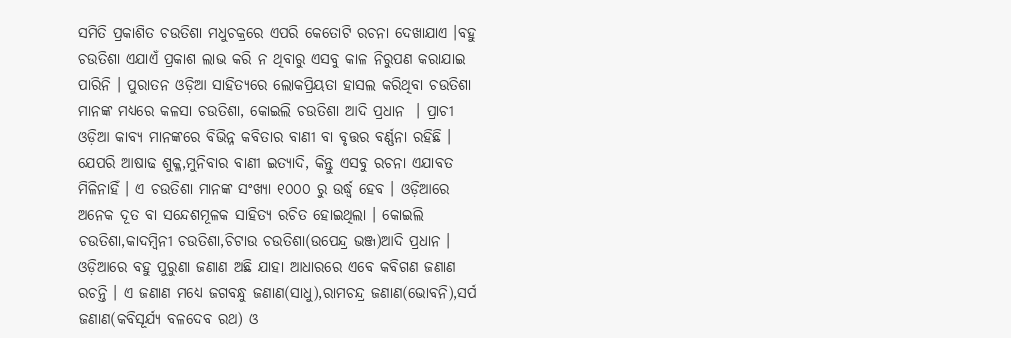ସମିତି ପ୍ରକାଶିତ ଚଉତିଶା ମଧୁଚକ୍ରରେ ଏପରି କେତୋଟି ରଚନା ଦେଖାଯାଏ ।ବହୁ ଚଉତିଶା ଏଯାଏଁ ପ୍ରକାଶ ଲାଭ କରି ନ ଥିବାରୁ ଏସବୁ କାଳ ନିରୁପଣ କରାଯାଇ ପାରିନି । ପୁରାତନ ଓଡ଼ିଆ ସାହିତ୍ୟରେ ଲୋକପ୍ରିୟତା ହାସଲ କରିଥିବା ଚଉତିଶା ମାନଙ୍କ ମଧ୍ୟରେ କଳସା ଚଉତିଶା, କୋଇଲି ଚଉତିଶା ଆଦି ପ୍ରଧାନ  । ପ୍ରାଚୀ ଓଡ଼ିଆ କାବ୍ଯ ମାନଙ୍କରେ ବିଭିନ୍ନ କବିତାର ବାଣୀ ବା ବୃତ୍ତର ବର୍ଣ୍ଣନା ରହିଛି । ଯେପରି ଆଷାଢ ଶୁକ୍ଳ,ମୁନିବାର ବାଣୀ ଇତ୍ଯାଦି, କିନ୍ତୁ ଏସବୁ ରଚନା ଏଯାବତ ମିଳିନାହିଁ । ଏ ଚଉତିଶା ମାନଙ୍କ ସଂଖ୍ୟା ୧୦୦୦ ରୁ ଉର୍ଦ୍ଧ୍ବ ହେବ । ଓଡ଼ିଆରେ ଅନେକ ଦୂତ ବା ସନ୍ଦେଶମୂଳକ ସାହିତ୍ୟ ରଚିତ ହୋଇଥିଲା । କୋଇଲି ଚଉତିଶା,କାଦମ୍ବିନୀ ଚଉତିଶା,ଚିଟାଉ ଚଉତିଶା(ଉପେନ୍ଦ୍ର ଭଞ୍ଜ)ଆଦି ପ୍ରଧାନ । ଓଡ଼ିଆରେ ବହୁ ପୁରୁଣା ଜଣାଣ ଅଛି ଯାହା ଆଧାରରେ ଏବେ କବିଗଣ ଜଣାଣ ରଚନ୍ତି । ଏ ଜଣାଣ ମଧ୍ୟେ ଜଗବନ୍ଧୁ ଜଣାଣ(ସାଧୁ),ରାମଚନ୍ଦ୍ର ଜଣାଣ(ଭୋବନି),ସର୍ପ ଜଣାଣ(କବିସୂର୍ଯ୍ୟ ବଳଦେବ ରଥ) ଓ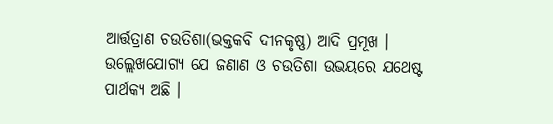ଆର୍ତ୍ତତ୍ରାଣ ଚଉତିଶା(ଭକ୍ତକବି ଦୀନକୃଷ୍ଣ) ଆଦି ପ୍ରମୂଖ । ଉଲ୍ଲେଖଯୋଗ୍ୟ ଯେ ଜଣାଣ ଓ ଚଉତିଶା ଉଭୟରେ ଯଥେଷ୍ଟ ପାର୍ଥକ୍ଯ ଅଛି ।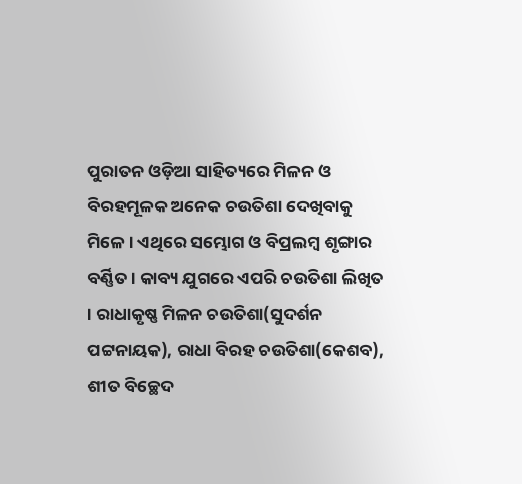ପୁରାତନ ଓଡ଼ିଆ ସାହିତ୍ୟରେ ମିଳନ ଓ ବିରହମୂଳକ ଅନେକ ଚଉତିଶା ଦେଖିବାକୁ ମିଳେ । ଏଥିରେ ସମ୍ଭୋଗ ଓ ବିପ୍ରଲମ୍ବ ଶୃଙ୍ଗାର ବର୍ଣ୍ଣିତ । କାବ୍ୟ ଯୁଗରେ ଏପରି ଚଉତିଶା ଲିଖିତ । ରାଧାକୃଷ୍ଣ ମିଳନ ଚଉତିଶା(ସୁଦର୍ଶନ ପଟ୍ଟନାୟକ), ରାଧା ବିରହ ଚଉତିଶା(କେଶବ), ଶୀତ ବିଚ୍ଛେଦ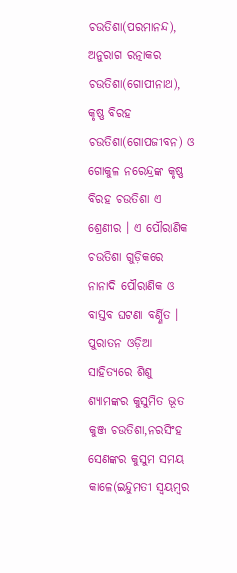ଚଉତିଶା(ପରମାନନ୍ଦ), ଅନୁରାଗ ରତ୍ନାକର ଚଉତିଶା(ଗୋପୀନାଥ), କୃଷ୍ଣ ବିରହ ଚଉତିଶା(ଗୋପଜୀବନ) ଓ ଗୋକୁଳ ନରେନ୍ଦ୍ରଙ୍କ କୃଷ୍ଣ ବିରହ ଚଉତିଶା ଏ ଶ୍ରେଣୀର । ଏ ପୌରାଣିକ ଚଉତିଶା ଗୁଡ଼ିକରେ ନାନାଦି ପୌରାଣିକ ଓ ବାସ୍ତବ ଘଟଣା ବର୍ଣ୍ଣିତ । ପୁରାତନ ଓଡ଼ିଆ ସାହିତ୍ୟରେ ଶିଶୁ ଶ୍ଯାମଙ୍କର କୁସୁମିତ ଭୂତ କୁଞ୍ଜ ଚଉତିଶା,ନରସିଂହ ସେଣଙ୍କର କୁସୁମ ସମୟ କାଳେ(ଇନ୍ଦୁମତୀ ସ୍ବୟମ୍ବର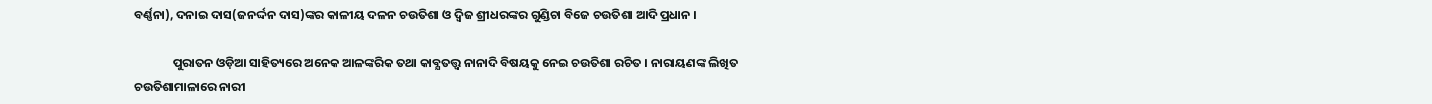ବର୍ଣ୍ଣନା), ଦନାଇ ଦାସ(ଜନର୍ଦ୍ଦନ ଦାସ)ଙ୍କର କାଳୀୟ ଦଳନ ଚଉତିଶା ଓ ଦ୍ବିଜ ଶ୍ରୀଧରଙ୍କର ଗୁଣ୍ଡିଚା ବିଜେ ଚଉତିଶା ଆଦି ପ୍ରଧାନ ।

              ପୁରାତନ ଓଡ଼ିଆ ସାହିତ୍ୟରେ ଅନେକ ଆଳଙ୍କରିକ ତଥା କାବ୍ଯତତ୍ତ୍ବ ନାନାଦି ବିଷୟକୁ ନେଇ ଚଉତିଶା ରଚିତ । ନାରାୟଣଙ୍କ ଲିଖିତ ଚଉତିଶାମାଳାରେ ନାରୀ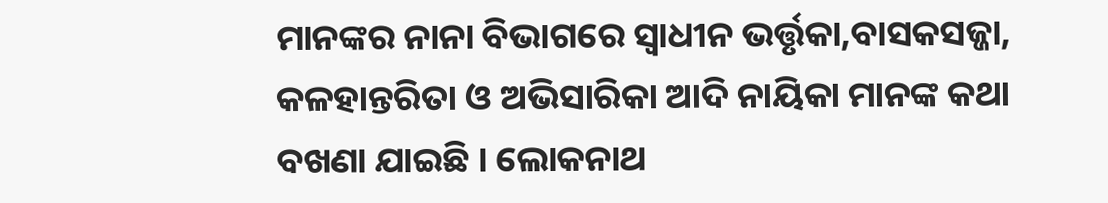ମାନଙ୍କର ନାନା ବିଭାଗରେ ସ୍ବାଧୀନ ଭର୍ତ୍ତୃକା,ବାସକସଜ୍ଜା, କଳହାନ୍ତରିତା ଓ ଅଭିସାରିକା ଆଦି ନାୟିକା ମାନଙ୍କ କଥା ବଖଣା ଯାଇଛି । ଲୋକନାଥ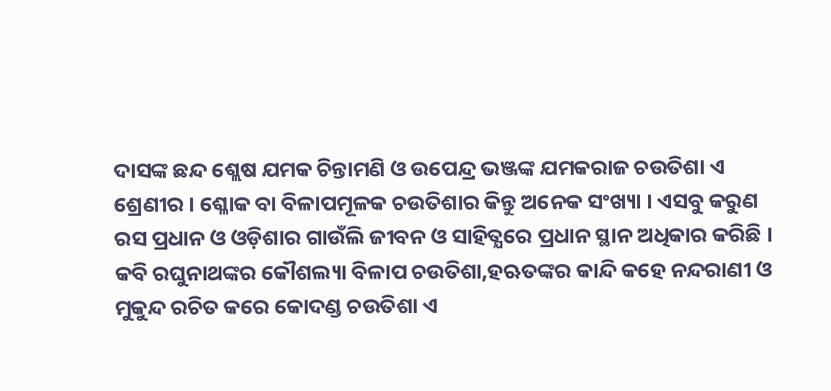ଦାସଙ୍କ ଛନ୍ଦ ଶ୍ଲେଷ ଯମକ ଚିନ୍ତାମଣି ଓ ଉପେନ୍ଦ୍ର ଭଞ୍ଜଙ୍କ ଯମକରାଜ ଚଉତିଶା ଏ ଶ୍ରେଣୀର । ଶ୍ଳୋକ ବା ବିଳାପମୂଳକ ଚଉତିଶାର କିନ୍ତୁ ଅନେକ ସଂଖ୍ୟା । ଏସବୁ କରୁଣ ରସ ପ୍ରଧାନ ଓ ଓଡ଼ିଶାର ଗାଉଁଲି ଜୀବନ ଓ ସାହିତ୍ଯରେ ପ୍ରଧାନ ସ୍ଥାନ ଅଧିକାର କରିଛି । କବି ରଘୁନାଥଙ୍କର କୌଶଲ୍ୟା ବିଳାପ ଚଉତିଶା,ହଋତଙ୍କର କାନ୍ଦି କହେ ନନ୍ଦରାଣୀ ଓ ମୁକୁନ୍ଦ ରଚିତ କରେ କୋଦଣ୍ଡ ଚଉତିଶା ଏ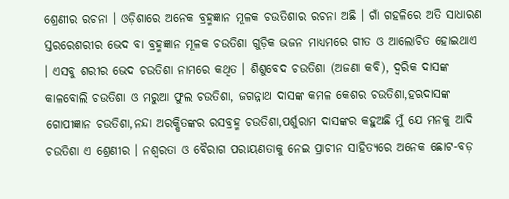ଶ୍ରେଣୀର ରଚନା । ଓଡ଼ିଶାରେ ଅନେକ ବ୍ରହ୍ମଜ୍ଞାନ ମୂଳକ ଚଉତିଶାର ରଚନା ଅଛି । ଗାଁ ଗହଳିରେ ଅତି ସାଧାରଣ ସ୍ତରରେଶରୀର ଭେଦ ବା ବ୍ରହ୍ମଜ୍ଞାନ ମୂଳକ ଚଉତିଶା ଗୁଡ଼ିକ ଭଜନ ମାଧ୍ଯମରେ ଗୀତ ଓ ଆଲୋଚିତ ହୋଇଥାଏ । ଏସବୁ ଶରୀର ଭେଦ ଚଉତିଶା ନାମରେ କଥିତ । ଶିଶୁବେଦ ଚଉତିଶା (ଅଜଣା କବି), ଦ୍ବରିକ ଦାସଙ୍କ କାଳବୋଲି ଚଉତିଶା ଓ ମରୁଆ ଫୁଲ ଚଉତିଶା, ଜଗନ୍ନାଥ ଦାସଙ୍କ କମଳ କେଶର ଚଉତିଶା,ହଋଦାସଙ୍କ ଗୋପୀଜ୍ଞାନ ଚଉତିଶା,ନନ୍ଦା ଅରକ୍ଷିତଙ୍କର ରସବ୍ରହ୍ମ ଚଉତିଶା,ପର୍ଶୁରାମ ଦାସଙ୍କର କହୁଅଛି ମୁଁ ଯେ ମନକୁ ଆଦି ଚଉତିଶା ଏ ଶ୍ରେଣୀର । ନଶ୍ୱରତା ଓ ବୈରାଗ ପରାୟଣତାକୁ ନେଇ ପ୍ରାଚୀନ ସାହିତ୍ୟରେ ଅନେକ ଛୋଟ-ବଡ଼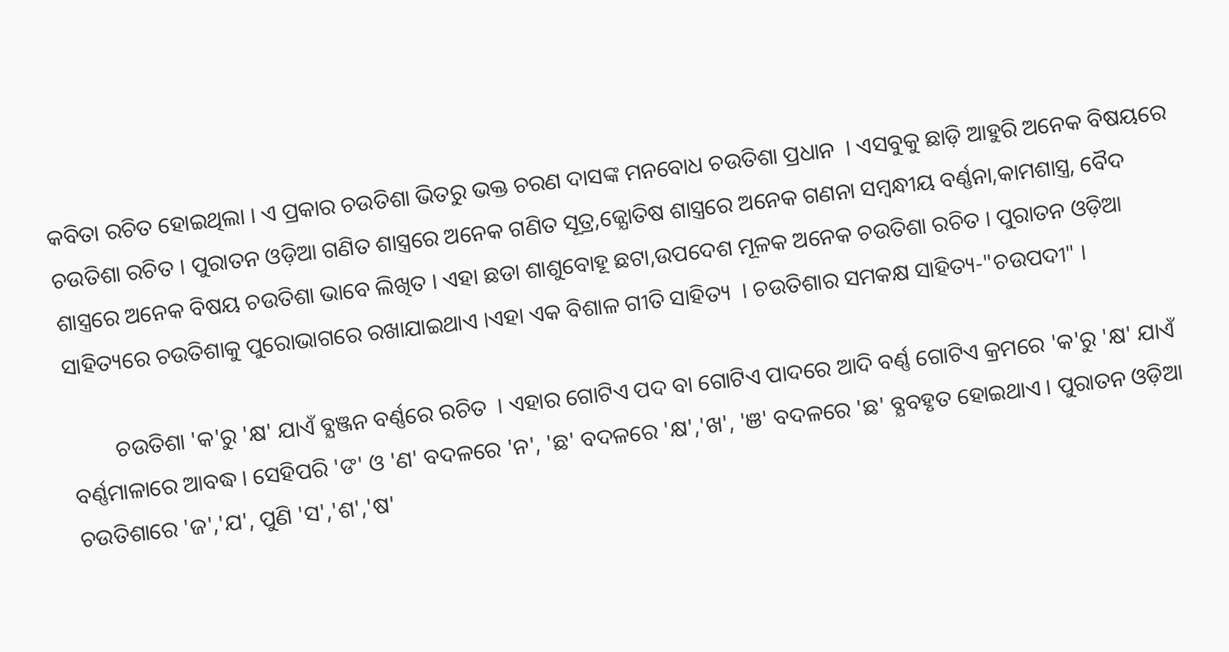କବିତା ରଚିତ ହୋଇଥିଲା । ଏ ପ୍ରକାର ଚଉତିଶା ଭିତରୁ ଭକ୍ତ ଚରଣ ଦାସଙ୍କ ମନବୋଧ ଚଉତିଶା ପ୍ରଧାନ  । ଏସବୁକୁ ଛାଡ଼ି ଆହୁରି ଅନେକ ବିଷୟରେ ଚଉତିଶା ରଚିତ । ପୁରାତନ ଓଡ଼ିଆ ଗଣିତ ଶାସ୍ତ୍ରରେ ଅନେକ ଗଣିତ ସୂତ୍ର,ଜ୍ଯୋତିଷ ଶାସ୍ତ୍ରରେ ଅନେକ ଗଣନା ସମ୍ବନ୍ଧୀୟ ବର୍ଣ୍ଣନା,କାମଶାସ୍ତ୍ର, ବୈଦ ଶାସ୍ତ୍ରରେ ଅନେକ ବିଷୟ ଚଉତିଶା ଭାବେ ଲିଖିତ । ଏହା ଛଡା ଶାଶୁବୋହୂ ଛଟା,ଉପଦେଶ ମୂଳକ ଅନେକ ଚଉତିଶା ରଚିତ । ପୁରାତନ ଓଡ଼ିଆ ସାହିତ୍ୟରେ ଚଉତିଶାକୁ ପୁରୋଭାଗରେ ରଖାଯାଇଥାଏ ।ଏହା ଏକ ବିଶାଳ ଗୀତି ସାହିତ୍ୟ  । ଚଉତିଶାର ସମକକ୍ଷ ସାହିତ୍ୟ-"ଚଉପଦୀ" ।

        ଚଉତିଶା 'କ'ରୁ 'କ୍ଷ' ଯାଏଁ ବ୍ଯଞ୍ଜନ ବର୍ଣ୍ଣରେ ରଚିତ  । ଏହାର ଗୋଟିଏ ପଦ ବା ଗୋଟିଏ ପାଦରେ ଆଦି ବର୍ଣ୍ଣ ଗୋଟିଏ କ୍ରମରେ 'କ'ରୁ 'କ୍ଷ' ଯାଏଁ ବର୍ଣ୍ଣମାଳାରେ ଆବଦ୍ଧ । ସେହିପରି 'ଙ' ଓ 'ଣ' ବଦଳରେ 'ନ', 'ଛ' ବଦଳରେ 'କ୍ଷ','ଖ', 'ଞ' ବଦଳରେ 'ଛ' ବ୍ଯବହୃତ ହୋଇଥାଏ । ପୁରାତନ ଓଡ଼ିଆ ଚଉତିଶାରେ 'ଜ','ଯ', ପୁଣି 'ସ','ଶ','ଷ'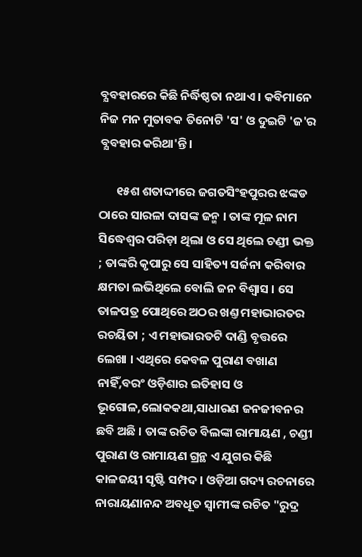ବ୍ଯବହାରରେ କିଛି ନିର୍ଦ୍ଧିଷ୍ଠତା ନଥାଏ । କବିମାନେ ନିଜ ମନ ମୁତାବକ ତିନୋଟି 'ସ' ଓ ଦୁଇଟି 'ଜ'ର ବ୍ଯବହାର କରିଥା'ନ୍ତି ।

      ୧୫ଶ ଶତାଦ୍ଦୀରେ ଜଗତସିଂହପୁରର ଝଙ୍କଡ  ଠାରେ ସାରଳା ଦାସଙ୍କ ଜନ୍ମ । ତାଙ୍କ ମୂଳ ନାମ ସିଦ୍ଧେଶ୍ୱର ପରିଡ଼ା ଥିଲା ଓ ସେ ଥିଲେ ଚଣ୍ଡୀ ଭକ୍ତ ; ତାଙ୍କରି କୃପାରୁ ସେ ସାହିତ୍ୟ ସର୍ଜନା କରିବାର କ୍ଷମତା ଲଭିଥିଲେ ବୋଲି ଜନ ବିଶ୍ବାସ । ସେ ତାଳପତ୍ର ପୋଥିରେ ଅଠର ଖଣ୍ତ ମହାଭାରତର ରଚୟିତା ; ଏ ମହାଭାରତଟି ଦାଣ୍ଡି ବୃତ୍ତରେ ଲେଖା । ଏଥିରେ କେବଳ ପୁରାଣ ବଖାଣ ନାହିଁ,ବରଂ ଓଡ଼ିଶାର ଇତିହାସ ଓ ଭୂଗୋଳ,ଲୋକକଥା,ସାଧାରଣ ଜନଜୀବନର ଛବି ଅଛି । ତାଙ୍କ ରଚିତ ବିଲଙ୍କା ରାମାୟଣ , ଚଣ୍ଡୀ ପୁରାଣ ଓ ରାମାୟଣ ଗ୍ରନ୍ଥ ଏ ଯୁଗର କିଛି କାଳଜୟୀ ସୃଷ୍ଟି ସମ୍ପଦ । ଓଡ଼ିଆ ଗଦ୍ୟ ରଚନାରେ ନାରାୟଣାନନ୍ଦ ଅବଧୂତ ସ୍ବାମୀଙ୍କ ରଚିତ "ରୁଦ୍ର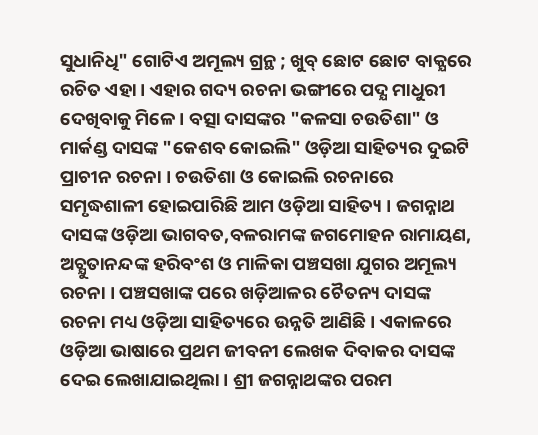ସୁଧାନିଧି" ଗୋଟିଏ ଅମୂଲ୍ୟ ଗ୍ରନ୍ଥ ; ଖୁବ୍‌ ଛୋଟ ଛୋଟ ବାକ୍ଯରେ ରଚିତ ଏହା । ଏହାର ଗଦ୍ୟ ରଚନା ଭଙ୍ଗୀରେ ପଦ୍ଯ ମାଧୁରୀ ଦେଖିବାକୁ ମିଳେ । ବତ୍ସା ଦାସଙ୍କର "କଳସା ଚଉତିଶା" ଓ ମାର୍କଣ୍ଡ ଦାସଙ୍କ "କେଶବ କୋଇଲି" ଓଡ଼ିଆ ସାହିତ୍ୟର ଦୁଇଟି ପ୍ରାଚୀନ ରଚନା । ଚଉତିଶା ଓ କୋଇଲି ରଚନାରେ ସମୃଦ୍ଧଶାଳୀ ହୋଇପାରିଛି ଆମ ଓଡ଼ିଆ ସାହିତ୍ୟ । ଜଗନ୍ନାଥ ଦାସଙ୍କ ଓଡ଼ିଆ ଭାଗବତ,ବଳରାମଙ୍କ ଜଗମୋହନ ରାମାୟଣ, ଅଚ୍ଯୁତାନନ୍ଦଙ୍କ ହରିବଂଶ ଓ ମାଳିକା ପଞ୍ଚସଖା ଯୁଗର ଅମୂଲ୍ୟ ରଚନା । ପଞ୍ଚସଖାଙ୍କ ପରେ ଖଡ଼ିଆଳର ଚୈତନ୍ୟ ଦାସଙ୍କ ରଚନା ମଧ୍ୟ ଓଡ଼ିଆ ସାହିତ୍ୟରେ ଉନ୍ନତି ଆଣିଛି । ଏକାଳରେ ଓଡ଼ିଆ ଭାଷାରେ ପ୍ରଥମ ଜୀବନୀ ଲେଖକ ଦିବାକର ଦାସଙ୍କ ଦେଇ ଲେଖାଯାଇଥିଲା । ଶ୍ରୀ ଜଗନ୍ନାଥଙ୍କର ପରମ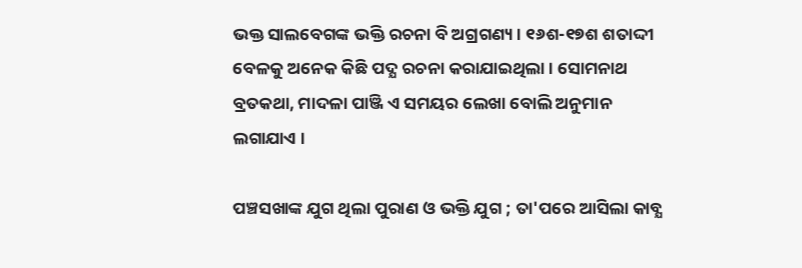ଭକ୍ତ ସାଲବେଗଙ୍କ ଭକ୍ତି ରଚନା ବି ଅଗ୍ରଗଣ୍ୟ । ୧୬ଶ-୧୭ଶ ଶତାଦ୍ଦୀ ବେଳକୁ ଅନେକ କିଛି ପଦ୍ଯ ରଚନା କରାଯାଇଥିଲା । ସୋମନାଥ ବ୍ରତକଥା, ମାଦଳା ପାଞ୍ଜି ଏ ସମୟର ଲେଖା ବୋଲି ଅନୁମାନ ଲଗାଯାଏ ।

ପଞ୍ଚସଖାଙ୍କ ଯୁଗ ଥିଲା ପୁରାଣ ଓ ଭକ୍ତି ଯୁଗ ; ତା'ପରେ ଆସିଲା କାବ୍ଯ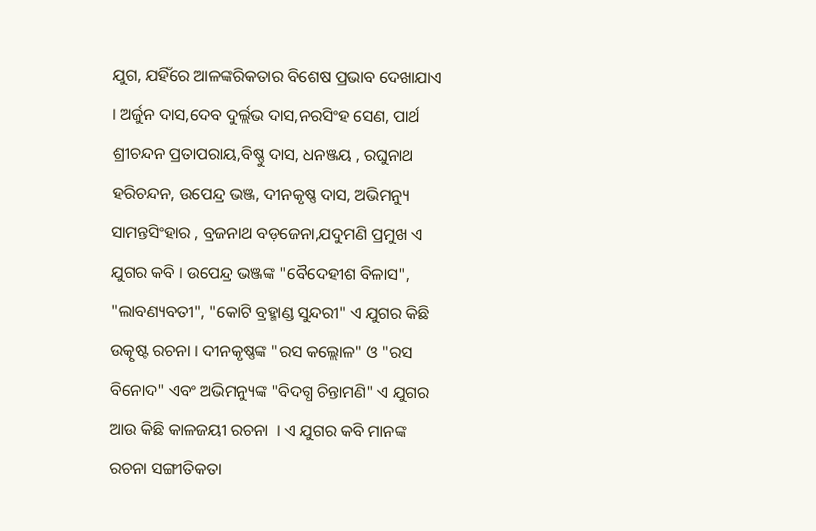ଯୁଗ, ଯହିଁରେ ଆଳଙ୍କରିକତାର ବିଶେଷ ପ୍ରଭାବ ଦେଖାଯାଏ । ଅର୍ଜୁନ ଦାସ,ଦେବ ଦୁର୍ଲ୍ଲଭ ଦାସ,ନରସିଂହ ସେଣ, ପାର୍ଥ ଶ୍ରୀଚନ୍ଦନ ପ୍ରତାପରାୟ,ବିଷ୍ଣୁ ଦାସ, ଧନଞ୍ଜୟ , ରଘୁନାଥ ହରିଚନ୍ଦନ, ଉପେନ୍ଦ୍ର ଭଞ୍ଜ, ଦୀନକୃଷ୍ଣ ଦାସ, ଅଭିମନ୍ୟୁ ସାମନ୍ତସିଂହାର , ବ୍ରଜନାଥ ବଡ଼ଜେନା,ଯଦୁମଣି ପ୍ରମୁଖ ଏ ଯୁଗର କବି । ଉପେନ୍ଦ୍ର ଭଞ୍ଜଙ୍କ "ବୈଦେହୀଶ ବିଳାସ", "ଲାବଣ୍ୟବତୀ", "କୋଟି ବ୍ରହ୍ମାଣ୍ଡ ସୁନ୍ଦରୀ" ଏ ଯୁଗର କିଛି ଉତ୍କୃଷ୍ଟ ରଚନା । ଦୀନକୃଷ୍ଣଙ୍କ "ରସ କଲ୍ଲୋଳ" ଓ "ରସ ବିନୋଦ" ଏବଂ ଅଭିମନ୍ୟୁଙ୍କ "ବିଦଗ୍ଧ ଚିନ୍ତାମଣି" ଏ ଯୁଗର ଆଉ କିଛି କାଳଜୟୀ ରଚନା  । ଏ ଯୁଗର କବି ମାନଙ୍କ ରଚନା ସଙ୍ଗୀତିକତା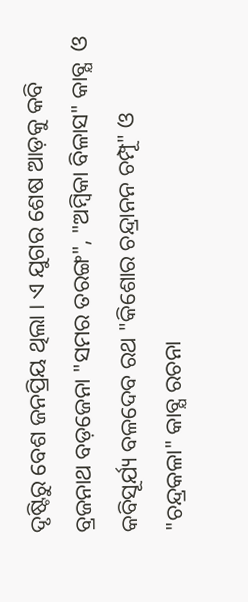ଦୃଷ୍ଟିରୁ ବେଶ ଜନପ୍ରିୟ ଥିଲା । ଏ ଯୁଗର ଶେଷ ଆଡ଼କୁ କବି ବ୍ରଜନାଥ ବଡ଼ଜେନା "ସମର ତରଙ୍ଗ", "ଅମ୍ବିକା ବିଳାସ" କାବ୍ଯ  ଓ କବିସୂର୍ଯ୍ୟ ବଳଦେବ ରଥ "କିଶୋର ଚନ୍ଦ୍ରାନନ ଚମ୍ପୂ" ଓ "ଚନ୍ଦ୍ରକଳା" କାବ୍ଯ ରଚନା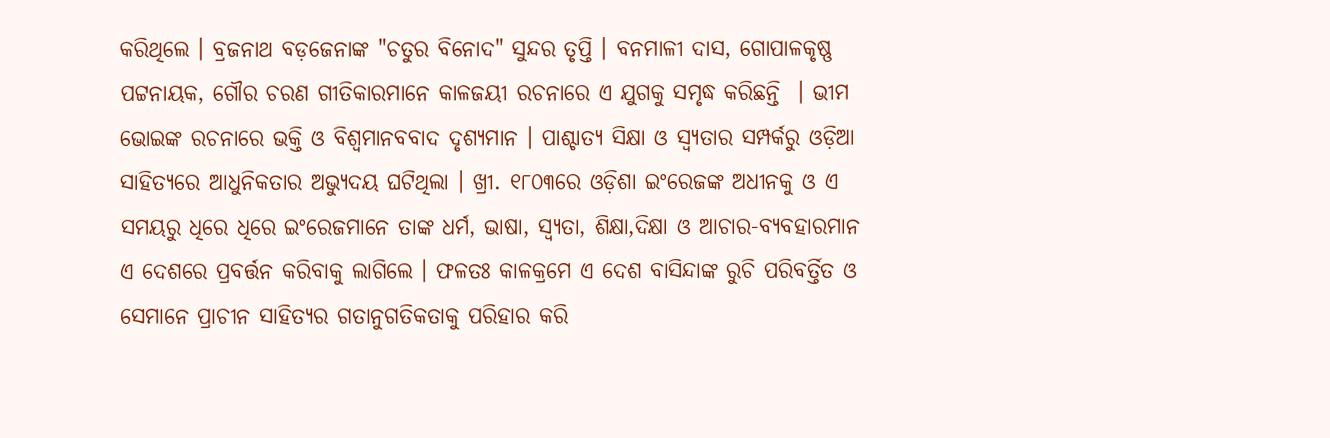କରିଥିଲେ । ବ୍ରଜନାଥ ବଡ଼ଜେନାଙ୍କ "ଚତୁର ବିନୋଦ" ସୁନ୍ଦର ତୃପ୍ତି । ବନମାଳୀ ଦାସ, ଗୋପାଳକୃଷ୍ଣ ପଟ୍ଟନାୟକ, ଗୌର ଚରଣ ଗୀତିକାରମାନେ କାଳଜୟୀ ରଚନାରେ ଏ ଯୁଗକୁ ସମୃଦ୍ଧ କରିଛନ୍ତି  । ଭୀମ ଭୋଇଙ୍କ ରଚନାରେ ଭକ୍ତି ଓ ବିଶ୍ବମାନବବାଦ ଦୃଶ୍ଯମାନ । ପାଶ୍ଚାତ୍ୟ ସିକ୍ଷା ଓ ସ୍ବ୍ଯତାର ସମ୍ପର୍କରୁ ଓଡ଼ିଆ ସାହିତ୍ୟରେ ଆଧୁନିକତାର ଅଭ୍ଯୁଦୟ ଘଟିଥିଲା । ଖ୍ରୀ. ୧୮୦୩ରେ ଓଡ଼ିଶା ଇଂରେଜଙ୍କ ଅଧୀନକୁ ଓ ଏ ସମୟରୁ ଧିରେ ଧିରେ ଇଂରେଜମାନେ ତାଙ୍କ ଧର୍ମ, ଭାଷା, ସ୍ବ୍ଯତା, ଶିକ୍ଷା,ଦିକ୍ଷା ଓ ଆଚାର-ବ୍ଯବହାରମାନ ଏ ଦେଶରେ ପ୍ରବର୍ତ୍ତନ କରିବାକୁ ଲାଗିଲେ । ଫଳତଃ କାଳକ୍ରମେ ଏ ଦେଶ ବାସିନ୍ଦାଙ୍କ ରୁଚି ପରିବର୍ତ୍ତିତ ଓ ସେମାନେ ପ୍ରାଚୀନ ସାହିତ୍ୟର ଗତାନୁଗତିକତାକୁ ପରିହାର କରି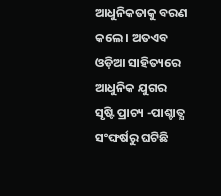ଆଧୁନିକତାକୁ ବରଣ କଲେ । ଅତଏବ ଓଡ଼ିଆ ସାହିତ୍ୟରେ ଆଧୁନିକ ଯୁଗର ସୃଷ୍ଟି ପ୍ରାଚ୍ୟ -ପାଶ୍ଚାତ୍ଯ ସଂଙ୍ଘର୍ଷରୁ ଘଟିଛି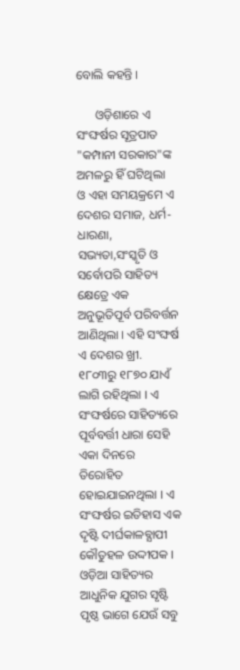ବୋଲି କହନ୍ତି ।

      ଓଡ଼ିଶାରେ ଏ ସଂଙ୍ଘର୍ଷର ସୂତ୍ରପାତ "କମ୍ପାନୀ ସରକାର"ଙ୍କ ଅମଳରୁ ହିଁ ଘଟିଥିଲା  ଓ ଏହା ସମୟକ୍ରମେ ଏ ଦେଶର ସମାଜ, ଧର୍ମ-ଧାରଣା, ସଭ୍ୟତା,ସଂସ୍କୃତି ଓ ସର୍ବୋପରି ସାହିତ୍ୟ କ୍ଷେତ୍ରେ ଏକ ଅନୁଭୂତିପୂର୍ବ ପରିବର୍ତ୍ତନ ଆଣିଥିଲା । ଏହି ସଂଙ୍ଘର୍ଷ ଏ ଦେଶର ଖ୍ରୀ. ୧୮୦୩ରୁ ୧୮୭୦ ଯାଏଁ ଲାଗି ରହିଥିଲା । ଏ ସଂଙ୍ଘର୍ଷରେ ସାହିତ୍ୟରେ ପୂର୍ବବର୍ତ୍ତୀ ଧାରା ସେହି ଏକା ଦିନରେ ତିରୋହିତ ହୋଇଯାଇନଥିଲା । ଏ ସଂଙ୍ଘର୍ଷର ଇତିହାସ ଏକ ଦୃଷ୍ଟି ଦୀର୍ଘକାଳବ୍ଯାପୀ କୌତୁହଳ ଉଦ୍ଦୀପକ । ଓଡ଼ିଆ ସାହିତ୍ୟର ଆଧୁନିକ ଯୁଗର ସୃଷ୍ଟି ପୃଷ୍ଠ ଭାଗେ ଯେଉଁ ସବୁ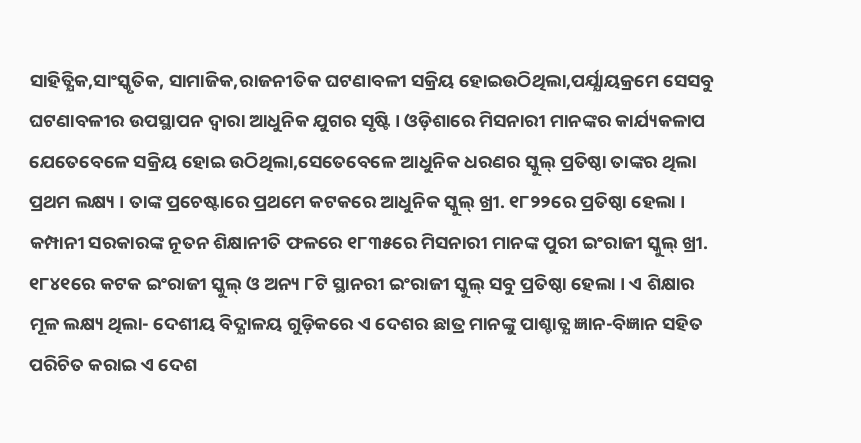ସାହିତ୍ଯିକ,ସାଂସ୍କୃତିକ, ସାମାଜିକ,ରାଜନୀତିକ ଘଟଣାବଳୀ ସକ୍ରିୟ ହୋଇଉଠିଥିଲା,ପର୍ଯ୍ଯାୟକ୍ରମେ ସେସବୁ ଘଟଣାବଳୀର ଉପସ୍ଥାପନ ଦ୍ବାରା ଆଧୁନିକ ଯୁଗର ସୃଷ୍ଟି । ଓଡ଼ିଶାରେ ମିସନାରୀ ମାନଙ୍କର କାର୍ଯ୍ୟକଳାପ ଯେତେବେଳେ ସକ୍ରିୟ ହୋଇ ଉଠିଥିଲା,ସେତେବେଳେ ଆଧୁନିକ ଧରଣର ସ୍କୁଲ୍‌ ପ୍ରତିଷ୍ଠା ତାଙ୍କର ଥିଲା ପ୍ରଥମ ଲକ୍ଷ୍ୟ । ତାଙ୍କ ପ୍ରଚେଷ୍ଟାରେ ପ୍ରଥମେ କଟକରେ ଆଧୁନିକ ସ୍କୁଲ୍‌ ଖ୍ରୀ. ୧୮୨୨ରେ ପ୍ରତିଷ୍ଠା ହେଲା । କମ୍ପାନୀ ସରକାରଙ୍କ ନୂତନ ଶିକ୍ଷାନୀତି ଫଳରେ ୧୮୩୫ରେ ମିସନାରୀ ମାନଙ୍କ ପୁରୀ ଇଂରାଜୀ ସ୍କୁଲ୍‌ ଖ୍ରୀ. ୧୮୪୧ରେ କଟକ ଇଂରାଜୀ ସ୍କୁଲ୍‌ ଓ ଅନ୍ୟ ୮ଟି ସ୍ଥାନରୀ ଇଂରାଜୀ ସ୍କୁଲ୍‌ ସବୁ ପ୍ରତିଷ୍ଠା ହେଲା । ଏ ଶିକ୍ଷାର ମୂଳ ଲକ୍ଷ୍ୟ ଥିଲା- ଦେଶୀୟ ବିଦ୍ଯାଳୟ ଗୁଡ଼ିକରେ ଏ ଦେଶର ଛାତ୍ର ମାନଙ୍କୁ ପାଶ୍ଚାତ୍ଯ ଜ୍ଞାନ-ବିଜ୍ଞାନ ସହିତ ପରିଚିତ କରାଇ ଏ ଦେଶ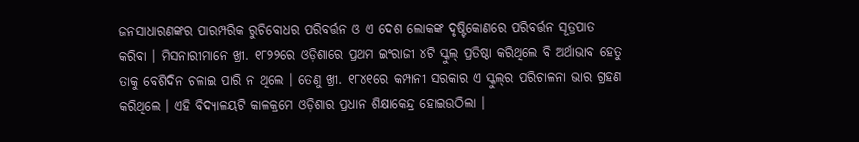ଜନସାଧାରଣଙ୍କର ପାରମ୍ପରିକ ରୁଚିବୋଧର ପରିବର୍ତ୍ତନ ଓ ଏ ଦେଶ ଲୋକଙ୍କ ଦୃଷ୍ଟିକୋଣରେ ପରିବର୍ତ୍ତନ ସୂତ୍ରପାତ କରିବା । ମିସନାରୀମାନେ ଖ୍ରୀ. ୧୮୨୨ରେ ଓଡ଼ିଶାରେ ପ୍ରଥମ ଇଂରାଜୀ ୪ଟି ସ୍କୁଲ୍‌ ପ୍ରତିଷ୍ଠା କରିଥିଲେ ବି ଅର୍ଥାଭାବ ହେତୁ ତାକୁ ବେଶିଦିନ ଚଳାଇ ପାରି ନ ଥିଲେ । ତେଣୁ ଖ୍ରୀ. ୧୮୪୧ରେ କମ୍ପାନୀ ସରକାର ଏ ସ୍କୁଲ୍‌ର ପରିଚାଳନା ଭାର ଗ୍ରହଣ କରିଥିଲେ । ଏହି ବିଦ୍ଯାଳୟଟି କାଳକ୍ରମେ ଓଡ଼ିଶାର ପ୍ରଧାନ ଶିକ୍ଷାକେନ୍ଦ୍ର ହୋଇଉଠିଲା ।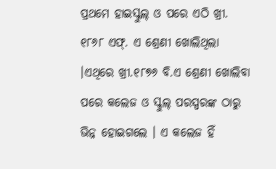ପ୍ରଥମେ ହାଇସ୍କୁଲ୍‌ ଓ ପରେ ଏଠି ଖ୍ରୀ. ୧୮୬୮ ଏଫ୍‌. ଏ ଶ୍ରେଣୀ ଖୋଲିଥିଲା ।ଏଥିରେ ଖ୍ରୀ.୧୮୭୬ ବି.ଏ ଶ୍ରେଣୀ ଖୋଲିବା ପରେ କଲେଜ ଓ ସ୍କୁଲ୍‌ ପରସ୍ପରଙ୍କ ଠାରୁ ଭିନ୍ନ ହୋଇଗଲେ । ଏ କଲେଜ ହିଁ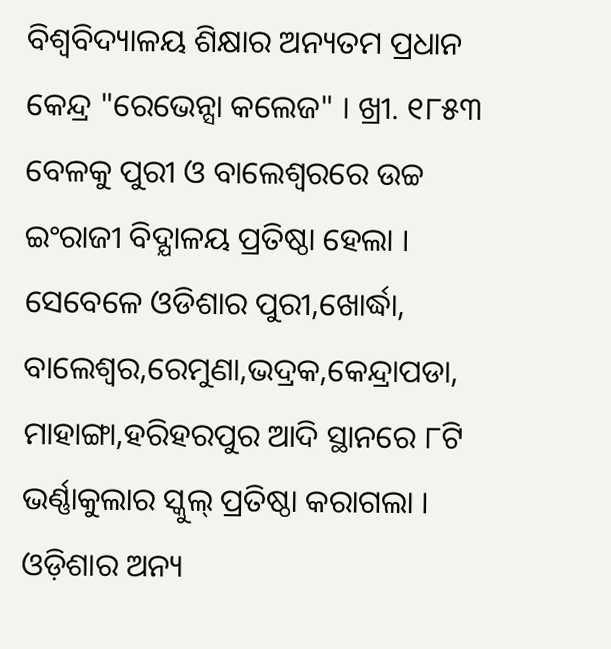ବିଶ୍ବବିଦ୍ୟାଳୟ ଶିକ୍ଷାର ଅନ୍ୟତମ ପ୍ରଧାନ କେନ୍ଦ୍ର "ରେଭେନ୍ସା କଲେଜ" । ଖ୍ରୀ. ୧୮୫୩ ବେଳକୁ ପୁରୀ ଓ ବାଲେଶ୍ବରରେ ଉଚ୍ଚ ଇଂରାଜୀ ବିଦ୍ଯାଳୟ ପ୍ରତିଷ୍ଠା ହେଲା । ସେବେଳେ ଓଡିଶାର ପୁରୀ,ଖୋର୍ଦ୍ଧା, ବାଲେଶ୍ବର,ରେମୁଣା,ଭଦ୍ରକ,କେନ୍ଦ୍ରାପଡା, ମାହାଙ୍ଗା,ହରିହରପୁର ଆଦି ସ୍ଥାନରେ ୮ଟି ଭର୍ଣ୍ଣାକୁଲାର ସ୍କୁଲ୍‌ ପ୍ରତିଷ୍ଠା କରାଗଲା । ଓଡ଼ିଶାର ଅନ୍ୟ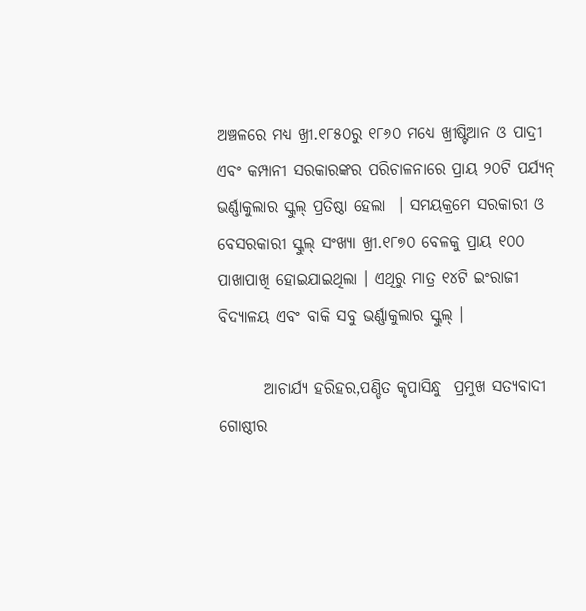ଅଞ୍ଚଳରେ ମଧ୍ୟ ଖ୍ରୀ.୧୮୫୦ରୁ ୧୮୬୦ ମଧ୍ୟେ ଖ୍ରୀଷ୍ଟିଆନ ଓ ପାଦ୍ରୀ ଏବଂ କମ୍ପାନୀ ସରକାରଙ୍କର ପରିଚାଳନାରେ ପ୍ରାୟ ୨୦ଟି ପର୍ଯ୍ଯନ୍‌ ଭର୍ଣ୍ଣାକୁଲାର ସ୍କୁଲ୍‌ ପ୍ରତିଷ୍ଠା ହେଲା  । ସମୟକ୍ରମେ ସରକାରୀ ଓ ବେସରକାରୀ ସ୍କୁଲ୍‌ ସଂଖ୍ୟା ଖ୍ରୀ.୧୮୭୦ ବେଳକୁ ପ୍ରାୟ ୧୦୦ ପାଖାପାଖି ହୋଇଯାଇଥିଲା । ଏଥିରୁ ମାତ୍ର ୧୪ଟି ଇଂରାଜୀ ବିଦ୍ଯାଳୟ ଏବଂ ବାକି ସବୁ ଭର୍ଣ୍ଣାକୁଲାର ସ୍କୁଲ୍‌ ।

       ଆଚାର୍ଯ୍ୟ ହରିହର,ପଣ୍ଡିତ କୃପାସିନ୍ଧୁ  ପ୍ରମୁଖ ସତ୍ଯବାଦୀ ଗୋଷ୍ଠୀର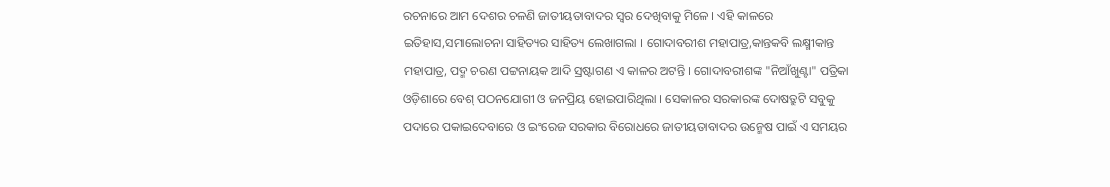ରଚନାରେ ଆମ ଦେଶର ଚଳଣି ଜାତୀୟତାବାଦର ସ୍ବର ଦେଖିବାକୁ ମିଳେ । ଏହି କାଳରେ ଇତିହାସ,ସମାଲୋଚନା ସାହିତ୍ୟର ସାହିତ୍ୟ ଲେଖାଗଲା । ଗୋଦାବରୀଶ ମହାପାତ୍ର,କାନ୍ତକବି ଲକ୍ଷ୍ମୀକାନ୍ତ ମହାପାତ୍ର, ପଦ୍ମ ଚରଣ ପଟ୍ଟନାୟକ ଆଦି ସ୍ରଷ୍ଟାଗଣ ଏ କାଳର ଅଟନ୍ତି । ଗୋଦାବରୀଶଙ୍କ "ନିଆଁଖୁଣ୍ଟା" ପତ୍ରିକା ଓଡ଼ିଶାରେ ବେଶ୍‌ ପଠନଯୋଗୀ ଓ ଜନପ୍ରିୟ ହୋଇପାରିଥିଲା । ସେକାଳର ସରକାରଙ୍କ ଦୋଷତ୍ରୁଟି ସବୁକୁ ପଦାରେ ପକାଇଦେବାରେ ଓ ଇଂରେଜ ସରକାର ବିରୋଧରେ ଜାତୀୟତାବାଦର ଉନ୍ମେଷ ପାଇଁ ଏ ସମୟର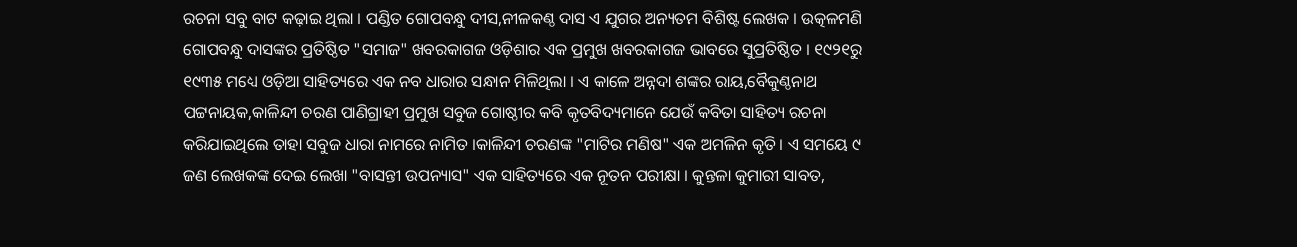ରଚନା ସବୁ ବାଟ କଢ଼ାଇ ଥିଲା । ପଣ୍ଡିତ ଗୋପବନ୍ଧୁ ଦୀସ,ନୀଳକଣ୍ଠ ଦାସ ଏ ଯୁଗର ଅନ୍ୟତମ ବିଶିଷ୍ଟ ଲେଖକ । ଉତ୍କଳମଣି ଗୋପବନ୍ଧୁ ଦାସଙ୍କର ପ୍ରତିଷ୍ଠିତ "ସମାଜ" ଖବରକାଗଜ ଓଡ଼ିଶାର ଏକ ପ୍ରମୁଖ ଖବରକାଗଜ ଭାବରେ ସୁପ୍ରତିଷ୍ଠିତ । ୧୯୨୧ରୁ ୧୯୩୫ ମଧ୍ୟେ ଓଡ଼ିଆ ସାହିତ୍ୟରେ ଏକ ନବ ଧାରାର ସନ୍ଧାନ ମିଳିଥିଲା । ଏ କାଳେ ଅନ୍ନଦା ଶଙ୍କର ରାୟ,ବୈକୁଣ୍ଠନାଥ ପଟ୍ଟନାୟକ,କାଳିନ୍ଦୀ ଚରଣ ପାଣିଗ୍ରାହୀ ପ୍ରମୁଖ ସବୁଜ ଗୋଷ୍ଠୀର କବି କୃତବିଦ୍ୟମାନେ ଯେଉଁ କବିତା ସାହିତ୍ୟ ରଚନା କରିଯାଇଥିଲେ ତାହା ସବୁଜ ଧାରା ନାମରେ ନାମିତ ।କାଳିନ୍ଦୀ ଚରଣଙ୍କ "ମାଟିର ମଣିଷ" ଏକ ଅମଳିନ କୃତି । ଏ ସମୟେ ୯ ଜଣ ଲେଖକଙ୍କ ଦେଇ ଲେଖା "ବାସନ୍ତୀ ଉପନ୍ୟାସ" ଏକ ସାହିତ୍ୟରେ ଏକ ନୂତନ ପରୀକ୍ଷା । କୁନ୍ତଳା କୁମାରୀ ସାବତ,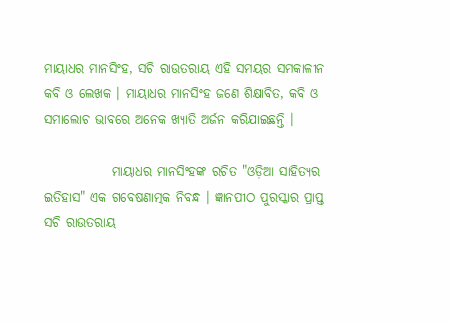ମାୟାଧର ମାନସିଂହ, ସଚି ରାଉତରାୟ ଏହି ସମୟର ସମକାଳୀନ କବି ଓ ଲେଖକ । ମାୟାଧର ମାନସିଂହ ଜଣେ ଶିକ୍ଷାବିତ, କବି ଓ ସମାଲୋଚ ଭାବରେ ଅନେକ ଖ୍ଯାତି ଅର୍ଜନ କରିଯାଇଛନ୍ତି ।

             ମାୟାଧର ମାନସିଂହଙ୍କ ରଚିତ "ଓଡ଼ିଆ ସାହିତ୍ୟର ଇତିହାସ" ଏକ ଗବେଷଣାତ୍ମକ ନିବନ୍ଧ । ଜ୍ଞାନପୀଠ ପୁରସ୍କାର ପ୍ରାପ୍ତ ସଚି ରାଉତରାୟ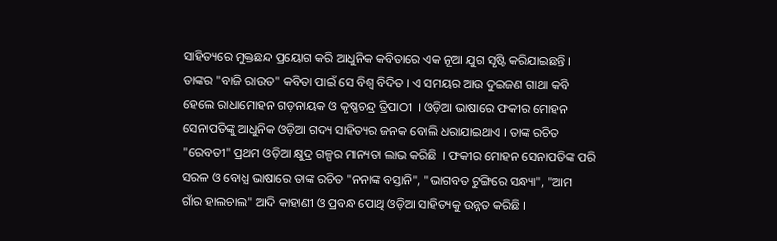ସାହିତ୍ୟରେ ମୁକ୍ତଛନ୍ଦ ପ୍ରୟୋଗ କରି ଆଧୁନିକ କବିତାରେ ଏକ ନୂଆ ଯୁଗ ସୃଷ୍ଟି କରିଯାଇଛନ୍ତି । ତାଙ୍କର "ବାଜି ରାଉତ" କବିତା ପାଇଁ ସେ ବିଶ୍ବ ବିଦିତ । ଏ ସମୟର ଆଉ ଦୁଇଜଣ ଗାଥା କବି ହେଲେ ରାଧାମୋହନ ଗଡ଼ନାୟକ ଓ କୃଷ୍ଣଚନ୍ଦ୍ର ତ୍ରିପାଠୀ  । ଓଡ଼ିଆ ଭାଷାରେ ଫକୀର ମୋହନ ସେନାପତିଙ୍କୁ ଆଧୁନିକ ଓଡ଼ିଆ ଗଦ୍ୟ ସାହିତ୍ୟର ଜନକ ବୋଲି ଧରାଯାଇଥାଏ । ତାଙ୍କ ରଚିତ "ରେବତୀ" ପ୍ରଥମ ଓଡ଼ିଆ କ୍ଷୁଦ୍ର ଗଳ୍ପର ମାନ୍ୟତା ଲାଭ କରିଛି  । ଫକୀର ମୋହନ ସେନାପତିଙ୍କ ପରି ସରଳ ଓ ବୋଧ୍ଯ ଭାଷାରେ ତାଙ୍କ ରଚିତ "ନନାଙ୍କ ବସ୍ତାନି", "ଭାଗବତ ଟୁଙ୍ଗିରେ ସନ୍ଧ୍ୟା", "ଆମ ଗାଁର ହାଲଚାଲ" ଆଦି କାହାଣୀ ଓ ପ୍ରବନ୍ଧ ପୋଥି ଓଡ଼ିଆ ସାହିତ୍ୟକୁ ଉନ୍ନତ କରିଛି ।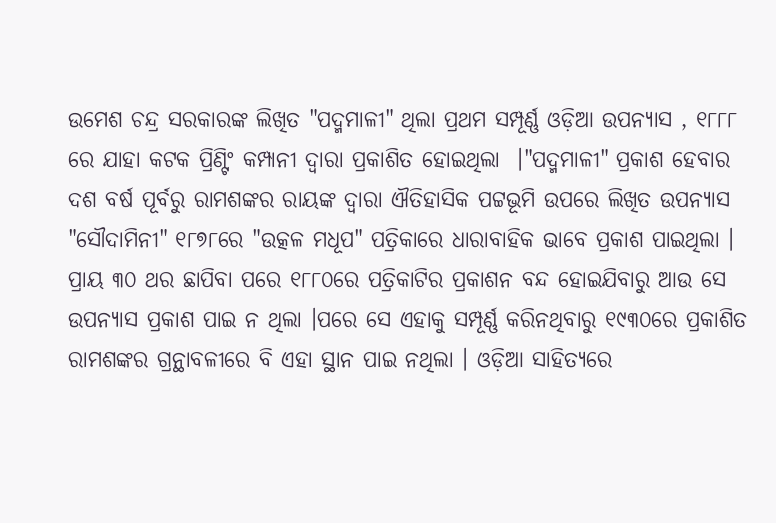ଉମେଶ ଚନ୍ଦ୍ର ସରକାରଙ୍କ ଲିଖିତ "ପଦ୍ମମାଳୀ" ଥିଲା ପ୍ରଥମ ସମ୍ପୂର୍ଣ୍ଣ ଓଡ଼ିଆ ଉପନ୍ୟାସ , ୧୮୮୮ ରେ ଯାହା କଟକ ପ୍ରିଣ୍ଟିଂ କମ୍ପାନୀ ଦ୍ବାରା ପ୍ରକାଶିତ ହୋଇଥିଲା  ।"ପଦ୍ମମାଳୀ" ପ୍ରକାଶ ହେବାର ଦଶ ବର୍ଷ ପୂର୍ବରୁ ରାମଶଙ୍କର ରାୟଙ୍କ ଦ୍ବାରା ଐତିହାସିକ ପଟ୍ଟଭୂମି ଉପରେ ଲିଖିତ ଉପନ୍ୟାସ "ସୌଦାମିନୀ" ୧୮୭୮ରେ "ଉତ୍କଳ ମଧୂପ" ପତ୍ରିକାରେ ଧାରାବାହିକ ଭାବେ ପ୍ରକାଶ ପାଇଥିଲା । ପ୍ରାୟ ୩୦ ଥର ଛାପିବା ପରେ ୧୮୮୦ରେ ପତ୍ରିକାଟିର ପ୍ରକାଶନ ବନ୍ଦ ହୋଇଯିବାରୁ ଆଉ ସେ ଉପନ୍ୟାସ ପ୍ରକାଶ ପାଇ ନ ଥିଲା ।ପରେ ସେ ଏହାକୁ ସମ୍ପୂର୍ଣ୍ଣ କରିନଥିବାରୁ ୧୯୩୦ରେ ପ୍ରକାଶିତ ରାମଶଙ୍କର ଗ୍ରନ୍ଥାବଳୀରେ ବି ଏହା ସ୍ଥାନ ପାଇ ନଥିଲା । ଓଡ଼ିଆ ସାହିତ୍ୟରେ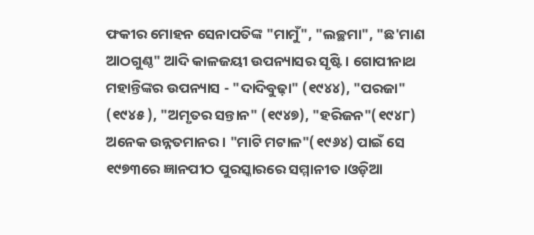ଫକୀର ମୋହନ ସେନାପତିଙ୍କ "ମାମୁଁ", "ଲଚ୍ଛମା", "ଛ'ମାଣ ଆଠଗୁଣ୍ଠ" ଆଦି କାଳଜୟୀ ଉପନ୍ୟାସର ସୃଷ୍ଟି । ଗୋପୀନାଥ ମହାନ୍ତିଙ୍କର ଉପନ୍ୟାସ - "ଦାଦିବୁଢ଼ା" (୧୯୪୪), "ପରଜା" (୧୯୪୫ ), "ଅମୃତର ସନ୍ତାନ" (୧୯୪୭), "ହରିଜନ"(୧୯୪୮) ଅନେକ ଉନ୍ନତମାନର । "ମାଟି ମଟାଳ"(୧୯୬୪) ପାଇଁ ସେ ୧୯୭୩ରେ ଜ୍ଞାନପୀଠ ପୁରସ୍କାରରେ ସମ୍ମାନୀତ ।ଓଡ଼ିଆ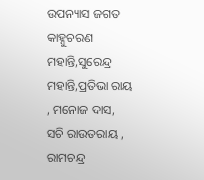ଉପନ୍ୟାସ ଜଗତ କାହ୍ନୁଚରଣ ମହାନ୍ତି,ସୁରେନ୍ଦ୍ର ମହାନ୍ତି,ପ୍ରତିଭା ରାୟ , ମନୋଜ ଦାସ, ସଚି ରାଉତରାୟ , ରାମଚନ୍ଦ୍ର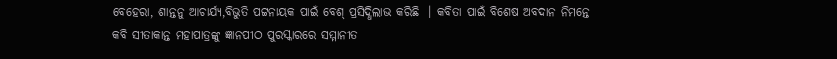ବେହେରା, ଶାନ୍ତନୁ ଆଚାର୍ଯ୍ୟ,ବିଭୁତି ପଟ୍ଟନାୟକ ପାଇଁ ବେଶ୍‌ ପ୍ରସିଦ୍ଧିଲାଭ କରିଛି  । କବିତା ପାଇଁ ବିଶେଷ ଅବଦାନ ନିମନ୍ତେ କବି ସୀତାକାନ୍ତ ମହାପାତ୍ରଙ୍କୁ ଜ୍ଞାନପୀଠ ପୁରସ୍କାରରେ ସମ୍ମାନୀତ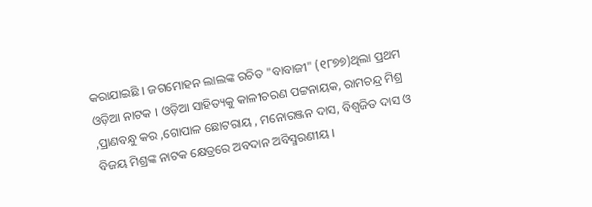କରାଯାଇଛି । ଜଗମୋହନ ଲାଲଙ୍କ ରଚିତ "ବାବାଜୀ" (୧୮୭୭)ଥିଲା ପ୍ରଥମ ଓଡ଼ିଆ ନାଟକ । ଓଡ଼ିଆ ସାହିତ୍ୟକୁ କାଳୀଚରଣ ପଟ୍ଟନାୟକ, ରାମଚନ୍ଦ୍ର ମିଶ୍ର ,ପ୍ରାଣବନ୍ଧୁ କର ,ଗୋପାଳ ଛୋଟରାୟ , ମନୋରଞ୍ଜନ ଦାସ, ବିଶ୍ବଜିତ ଦାସ ଓ ବିଜୟ ମିଶ୍ରଙ୍କ ନାଟକ କ୍ଷେତ୍ରରେ ଅବଦାନ ଅବିସ୍ମରଣୀୟ ।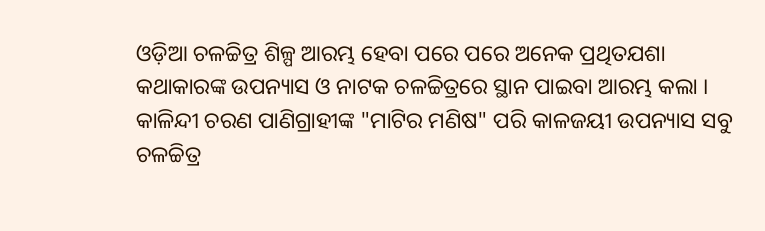ଓଡ଼ିଆ ଚଳଚ୍ଚିତ୍ର ଶିଳ୍ପ ଆରମ୍ଭ ହେବା ପରେ ପରେ ଅନେକ ପ୍ରଥିତଯଶା କଥାକାରଙ୍କ ଉପନ୍ୟାସ ଓ ନାଟକ ଚଳଚ୍ଚିତ୍ରରେ ସ୍ଥାନ ପାଇବା ଆରମ୍ଭ କଲା । କାଳିନ୍ଦୀ ଚରଣ ପାଣିଗ୍ରାହୀଙ୍କ "ମାଟିର ମଣିଷ" ପରି କାଳଜୟୀ ଉପନ୍ୟାସ ସବୁ ଚଳଚ୍ଚିତ୍ର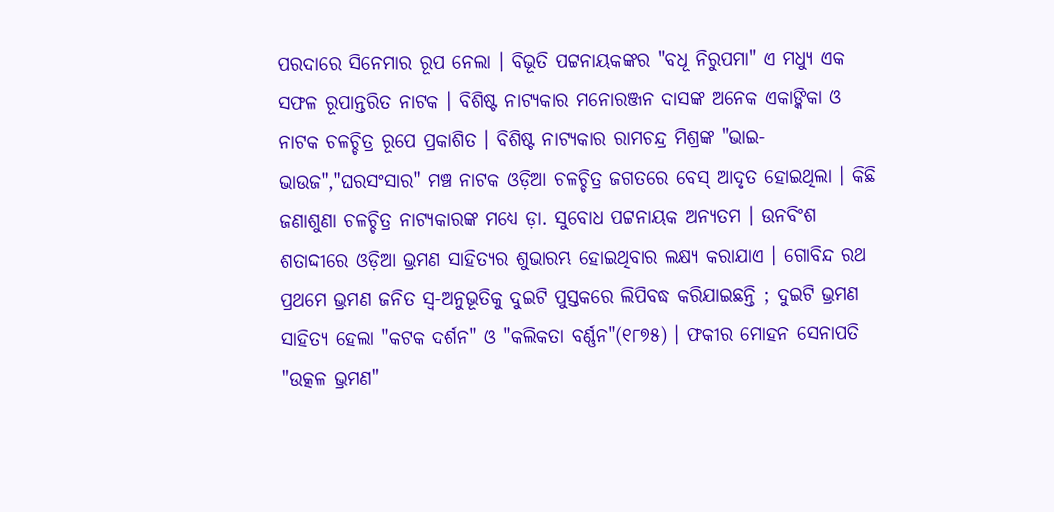ପରଦାରେ ସିନେମାର ରୂପ ନେଲା । ବିଭୂତି ପଟ୍ଟନାୟକଙ୍କର "ବଧୂ ନିରୁପମା" ଏ ମଧ୍ଯୁ ଏକ ସଫଳ ରୂପାନ୍ତରିତ ନାଟକ । ବିଶିଷ୍ଟ ନାଟ୍ଯକାର ମନୋରଞ୍ଜନ ଦାସଙ୍କ ଅନେକ ଏକାଙ୍କିକା ଓ ନାଟକ ଚଳଚ୍ଚିତ୍ର ରୂପେ ପ୍ରକାଶିତ । ବିଶିଷ୍ଟ ନାଟ୍ଯକାର ରାମଚନ୍ଦ୍ର ମିଶ୍ରଙ୍କ "ଭାଇ-ଭାଉଜ","ଘରସଂସାର" ମଞ୍ଚ ନାଟକ ଓଡ଼ିଆ ଚଳଚ୍ଚିତ୍ର ଜଗତରେ ବେସ୍‌ ଆଦୃତ ହୋଇଥିଲା । କିଛି ଜଣାଶୁଣା ଚଳଚ୍ଚିତ୍ର ନାଟ୍ଯକାରଙ୍କ ମଧ୍ୟେ ଡ଼ା. ସୁବୋଧ ପଟ୍ଟନାୟକ ଅନ୍ୟତମ । ଉନବିଂଶ ଶତାଦ୍ଦୀରେ ଓଡ଼ିଆ ଭ୍ରମଣ ସାହିତ୍ୟର ଶୁଭାରମ୍ଭ ହୋଇଥିବାର ଲକ୍ଷ୍ଯ କରାଯାଏ । ଗୋବିନ୍ଦ ରଥ ପ୍ରଥମେ ଭ୍ରମଣ ଜନିତ ସ୍ବ-ଅନୁଭୂତିକୁ ଦୁଇଟି ପୁସ୍ତକରେ ଲିପିବଦ୍ଧ କରିଯାଇଛନ୍ତି ; ଦୁଇଟି ଭ୍ରମଣ ସାହିତ୍ୟ ହେଲା "କଟକ ଦର୍ଶନ" ଓ "କଲିକତା ବର୍ଣ୍ଣନ"(୧୮୭୫) । ଫକୀର ମୋହନ ସେନାପତି "ଉତ୍କଳ ଭ୍ରମଣ"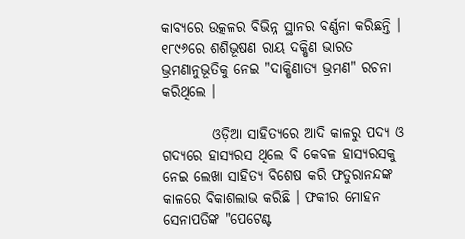କାବ୍ଯରେ ଉତ୍କଳର ବିଭିନ୍ନ ସ୍ଥାନର ବର୍ଣ୍ଣନା କରିଛନ୍ତି । ୧୮୯୬ରେ ଶଶିଭୂଷଣ ରାୟ ଦକ୍ଷିଣ ଭାରତ ଭ୍ରମଣାନୁଭୂତିକୁ ନେଇ "ଦାକ୍ଷିଣାତ୍ୟ ଭ୍ରମଣ" ରଚନା କରିଥିଲେ ।

         ଓଡ଼ିଆ ସାହିତ୍ୟରେ ଆଦି କାଳରୁ ପଦ୍ଯ ଓ ଗଦ୍ୟରେ ହାସ୍ୟରସ ଥିଲେ ବି କେବଳ ହାସ୍ୟରସକୁ ନେଇ ଲେଖା ସାହିତ୍ୟ ବିଶେଷ କରି ଫତୁରାନନ୍ଦଙ୍କ କାଳରେ ବିକାଶଲାଭ କରିଛି । ଫକୀର ମୋହନ ସେନାପତିଙ୍କ "ପେଟେଣ୍ଟ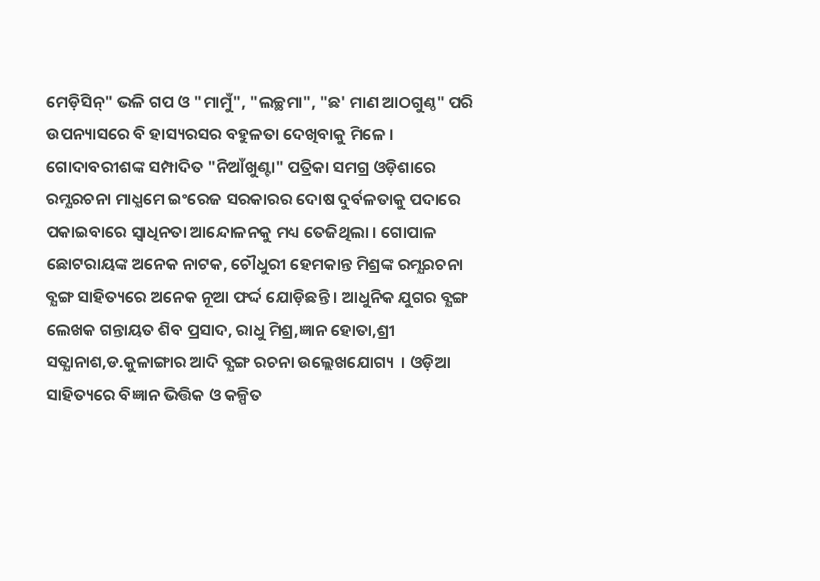ମେଡ଼ିସିନ୍‌" ଭଳି ଗପ ଓ "ମାମୁଁ", "ଲଚ୍ଛମା", "ଛ' ମାଣ ଆଠଗୁଣ୍ଠ" ପରି ଉପନ୍ୟାସରେ ବି ହାସ୍ୟରସର ବହୁଳତା ଦେଖିବାକୁ ମିଳେ । ଗୋଦାବରୀଶଙ୍କ ସମ୍ପାଦିତ "ନିଆଁଖୁଣ୍ଟା" ପତ୍ରିକା ସମଗ୍ର ଓଡ଼ିଶାରେ ରମ୍ଯରଚନା ମାଧ୍ଯମେ ଇଂରେଜ ସରକାରର ଦୋଷ ଦୁର୍ବଳତାକୁ ପଦାରେ ପକାଇବାରେ ସ୍ବାଧିନତା ଆନ୍ଦୋଳନକୁ ମଧ୍ୟ ତେଜିଥିଲା । ଗୋପାଳ ଛୋଟରାୟଙ୍କ ଅନେକ ନାଟକ, ଚୌଧୁରୀ ହେମକାନ୍ତ ମିଶ୍ରଙ୍କ ରମ୍ଯରଚନା ବ୍ଯଙ୍ଗ ସାହିତ୍ୟରେ ଅନେକ ନୂଆ ଫର୍ଦ୍ଦ ଯୋଡ଼ିଛନ୍ତି । ଆଧୁନିକ ଯୁଗର ବ୍ଯଙ୍ଗ ଲେଖକ ଗନ୍ତାୟତ ଶିବ ପ୍ରସାଦ, ରାଧୁ ମିଶ୍ର,ଜ୍ଞାନ ହୋତା,ଶ୍ରୀ ସତ୍ଯାନାଶ,ଡ.କୁଳାଙ୍ଗାର ଆଦି ବ୍ଯଙ୍ଗ ରଚନା ଉଲ୍ଲେଖଯୋଗ୍ୟ  । ଓଡ଼ିଆ ସାହିତ୍ୟରେ ବିଜ୍ଞାନ ଭିତ୍ତିକ ଓ କଳ୍ପିତ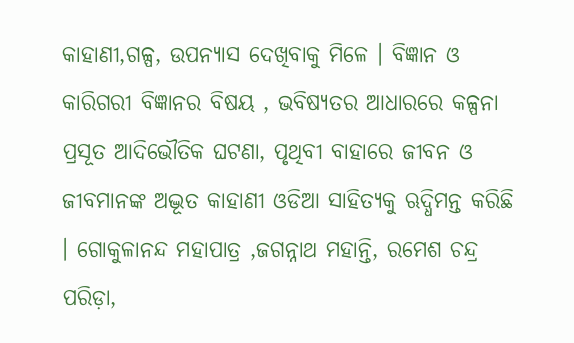କାହାଣୀ,ଗଳ୍ପ, ଉପନ୍ୟାସ ଦେଖିବାକୁ ମିଳେ । ବିଜ୍ଞାନ ଓ କାରିଗରୀ ବିଜ୍ଞାନର ବିଷୟ , ଭବିଷ୍ଯତର ଆଧାରରେ କଳ୍ପନା ପ୍ରସୂତ ଆଦିଭୌତିକ ଘଟଣା, ପୃଥିବୀ ବାହାରେ ଜୀବନ ଓ ଜୀବମାନଙ୍କ ଅଦ୍ଭୂତ କାହାଣୀ ଓଡିଆ ସାହିତ୍ୟକୁ ଋଦ୍ଧିମନ୍ତ କରିଛି  । ଗୋକୁଳାନନ୍ଦ ମହାପାତ୍ର ,ଜଗନ୍ନାଥ ମହାନ୍ତି, ରମେଶ ଚନ୍ଦ୍ର ପରିଡ଼ା,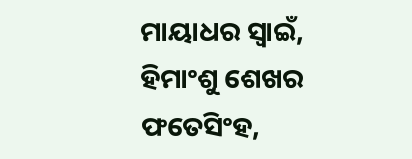ମାୟାଧର ସ୍ବାଇଁ, ହିମାଂଶୁ ଶେଖର ଫତେସିଂହ,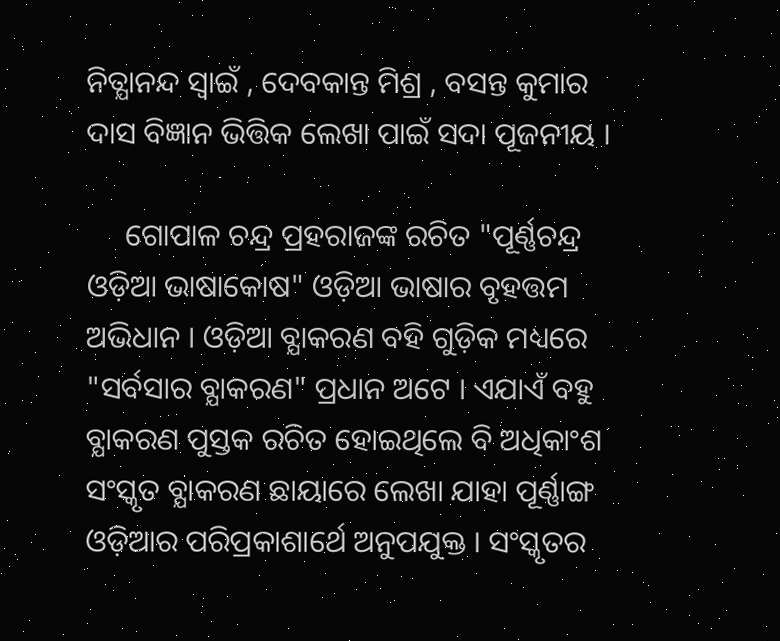ନିତ୍ଯାନନ୍ଦ ସ୍ବାଇଁ , ଦେବକାନ୍ତ ମିଶ୍ର , ବସନ୍ତ କୁମାର ଦାସ ବିଜ୍ଞାନ ଭିତ୍ତିକ ଲେଖା ପାଇଁ ସଦା ପୂଜନୀୟ ।

     ଗୋପାଳ ଚନ୍ଦ୍ର ପ୍ରହରାଜଙ୍କ ରଚିତ "ପୂର୍ଣ୍ଣଚନ୍ଦ୍ର ଓଡ଼ିଆ ଭାଷାକୋଷ" ଓଡ଼ିଆ ଭାଷାର ବୃହତ୍ତମ ଅଭିଧାନ । ଓଡ଼ିଆ ବ୍ଯାକରଣ ବହି ଗୁଡ଼ିକ ମଧ୍ୟରେ "ସର୍ବସାର ବ୍ଯାକରଣ" ପ୍ରଧାନ ଅଟେ । ଏଯାଏଁ ବହୁ ବ୍ଯାକରଣ ପୁସ୍ତକ ରଚିତ ହୋଇଥିଲେ ବି ଅଧିକାଂଶ ସଂସ୍କୃତ ବ୍ଯାକରଣ ଛାୟାରେ ଲେଖା ଯାହା ପୂର୍ଣ୍ଣାଙ୍ଗ ଓଡ଼ିଆର ପରିପ୍ରକାଶାର୍ଥେ ଅନୁପଯୁକ୍ତ । ସଂସ୍କୃତର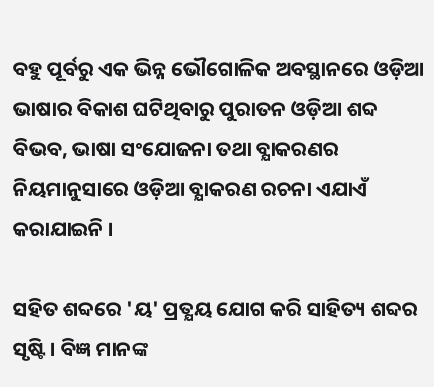ବହୁ ପୂର୍ବରୁ ଏକ ଭିନ୍ନ ଭୌଗୋଳିକ ଅବସ୍ଥାନରେ ଓଡ଼ିଆ ଭାଷାର ବିକାଶ ଘଟିଥିବାରୁ ପୁରାତନ ଓଡ଼ିଆ ଶବ୍ଦ ବିଭବ, ଭାଷା ସଂଯୋଜନା ତଥା ବ୍ଯାକରଣର ନିୟମାନୁସାରେ ଓଡ଼ିଆ ବ୍ଯାକରଣ ରଚନା ଏଯାଏଁ କରାଯାଇନି ।

ସହିତ ଶବ୍ଦରେ 'ୟ' ପ୍ରତ୍ଯୟ ଯୋଗ କରି ସାହିତ୍ୟ ଶବ୍ଦର ସୃଷ୍ଟି । ବିଜ୍ଞ ମାନଙ୍କ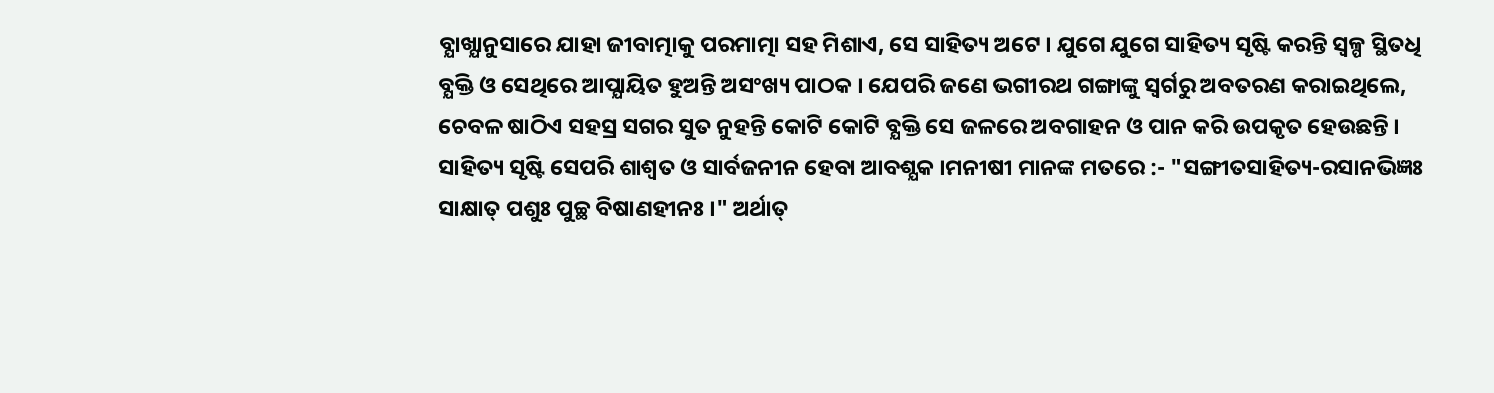ବ୍ଯାଖ୍ଯାନୁସାରେ ଯାହା ଜୀବାତ୍ମାକୁ ପରମାତ୍ମା ସହ ମିଶାଏ, ସେ ସାହିତ୍ୟ ଅଟେ । ଯୁଗେ ଯୁଗେ ସାହିତ୍ୟ ସୃଷ୍ଟି କରନ୍ତି ସ୍ବଳ୍ପ ସ୍ଥିତଧି ବ୍ଯକ୍ତି ଓ ସେଥିରେ ଆପ୍ଯାୟିତ ହୁଅନ୍ତି ଅସଂଖ୍ୟ ପାଠକ । ଯେପରି ଜଣେ ଭଗୀରଥ ଗଙ୍ଗାଙ୍କୁ ସ୍ବର୍ଗରୁ ଅବତରଣ କରାଇଥିଲେ, ଚେବଳ ଷାଠିଏ ସହସ୍ର ସଗର ସୁତ ନୁହନ୍ତି କୋଟି କୋଟି ବ୍ଯକ୍ତି ସେ ଜଳରେ ଅବଗାହନ ଓ ପାନ କରି ଉପକୃତ ହେଉଛନ୍ତି । ସାହିତ୍ୟ ସୃଷ୍ଟି ସେପରି ଶାଶ୍ୱତ ଓ ସାର୍ବଜନୀନ ହେବା ଆବଶ୍ଯକ ।ମନୀଷୀ ମାନଙ୍କ ମତରେ :- "ସଙ୍ଗୀତସାହିତ୍ୟ-ରସାନଭିଜ୍ଞଃ ସାକ୍ଷାତ୍‌ ପଶୁଃ ପୁଚ୍ଛ ବିଷାଣହୀନଃ ।" ଅର୍ଥାତ୍‌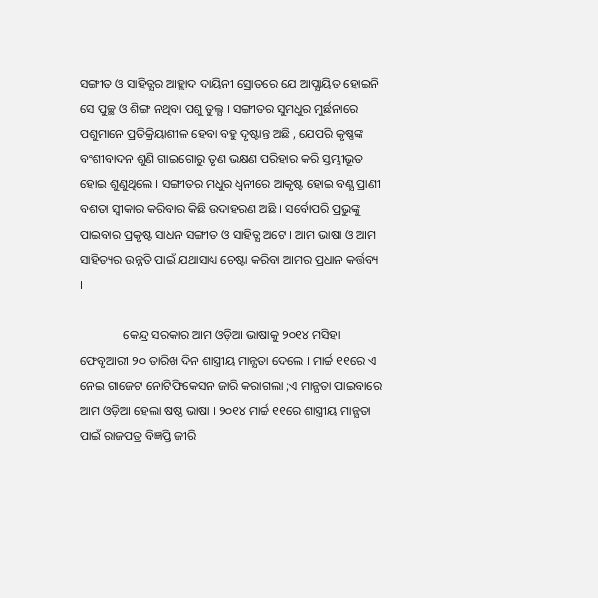ସଙ୍ଗୀତ ଓ ସାହିତ୍ଯର ଆହ୍ଲାଦ ଦାୟିନୀ ସ୍ରୋତରେ ଯେ ଆପ୍ଯାୟିତ ହୋଇନି ସେ ପୁଚ୍ଛ ଓ ଶିଙ୍ଗ ନଥିବା ପଶୁ ତୁଲ୍ଯ । ସଙ୍ଗୀତର ସୁମଧୁର ମୁର୍ଛନାରେ ପଶୁମାନେ ପ୍ରତିକ୍ରିୟାଶୀଳ ହେବା ବହୁ ଦୃଷ୍ଟାନ୍ତ ଅଛି , ଯେପରି କୃଷ୍ଣଙ୍କ ବଂଶୀବାଦନ ଶୁଣି ଗାଇଗୋରୁ ତୃଣ ଭକ୍ଷଣ ପରିହାର କରି ସ୍ତମ୍ଭୀଭୂତ ହୋଇ ଶୁଣୁଥିଲେ । ସଙ୍ଗୀତର ମଧୁର ଧ୍ବନୀରେ ଆକୃଷ୍ଟ ହୋଇ ବଣ୍ଯ ପ୍ରାଣୀ ବଶତା ସ୍ବୀକାର କରିବାର କିଛି ଉଦାହରଣ ଅଛି । ସର୍ବୋପରି ପ୍ରଭୁଙ୍କୁ ପାଇବାର ପ୍ରକୃଷ୍ଟ ସାଧନ ସଙ୍ଗୀତ ଓ ସାହିତ୍ଯ ଅଟେ । ଆମ ଭାଷା ଓ ଆମ ସାହିତ୍ୟର ଉନ୍ନତି ପାଇଁ ଯଥାସାଧ୍ୟ ଚେଷ୍ଟା କରିବା ଆମର ପ୍ରଧାନ କର୍ତ୍ତବ୍ୟ  ।

              କେନ୍ଦ୍ର ସରକାର ଆମ ଓଡ଼ିଆ ଭାଷାକୁ ୨୦୧୪ ମସିହା ଫେବୃଆରୀ ୨୦ ତାରିଖ ଦିନ ଶାସ୍ତ୍ରୀୟ ମାନ୍ଯତା ଦେଲେ । ମାର୍ଚ୍ଚ ୧୧ରେ ଏ ନେଇ ଗାଜେଟ ନୋଟିଫିକେସନ ଜାରି କରାଗଲା ;ଏ ମାନ୍ଯତା ପାଇବାରେ ଆମ ଓଡ଼ିଆ ହେଲା ଷଷ୍ଠ ଭାଷା । ୨୦୧୪ ମାର୍ଚ୍ଚ ୧୧ରେ ଶାସ୍ତ୍ରୀୟ ମାନ୍ଯତା ପାଇଁ ରାଜପତ୍ର ବିଜ୍ଞପ୍ତି ଜୀରି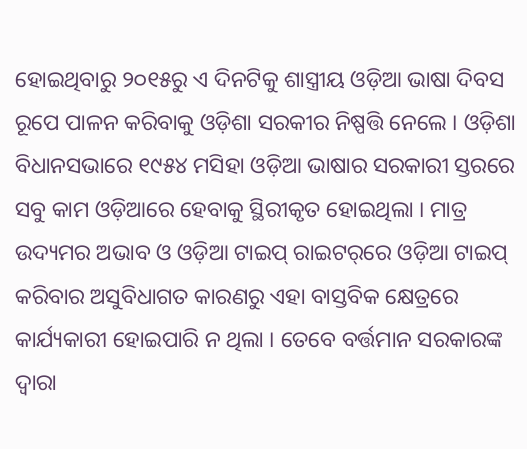ହୋଇଥିବାରୁ ୨୦୧୫ରୁ ଏ ଦିନଟିକୁ ଶାସ୍ତ୍ରୀୟ ଓଡ଼ିଆ ଭାଷା ଦିବସ ରୂପେ ପାଳନ କରିବାକୁ ଓଡ଼ିଶା ସରକୀର ନିଷ୍ପତ୍ତି ନେଲେ । ଓଡ଼ିଶା ବିଧାନସଭାରେ ୧୯୫୪ ମସିହା ଓଡ଼ିଆ ଭାଷାର ସରକାରୀ ସ୍ତରରେ ସବୁ କାମ ଓଡ଼ିଆରେ ହେବାକୁ ସ୍ଥିରୀକୃତ ହୋଇଥିଲା । ମାତ୍ର ଉଦ୍ୟମର ଅଭାବ ଓ ଓଡ଼ିଆ ଟାଇପ୍‌ ରାଇଟର୍‌ରେ ଓଡ଼ିଆ ଟାଇପ୍‌ କରିବାର ଅସୁବିଧାଗତ କାରଣରୁ ଏହା ବାସ୍ତବିକ କ୍ଷେତ୍ରରେ କାର୍ଯ୍ୟକାରୀ ହୋଇପାରି ନ ଥିଲା । ତେବେ ବର୍ତ୍ତମାନ ସରକାରଙ୍କ ଦ୍ବାରା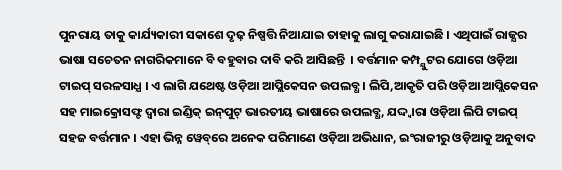ପୁନରାୟ ତାକୁ କାର୍ଯ୍ୟକାରୀ ସକାଶେ ଦୃଢ଼ ନିଷ୍ପତ୍ତି ନିଆଯାଇ ତାହାକୁ ଲାଗୁ କରାଯାଇଛି । ଏଥିପାଇଁ ରାଜ୍ଯର ଭାଷା ସଚେତନ ନାଗରିକମାନେ ବି ବହୁବାର ଦାବି କରି ଆସିଛନ୍ତି  । ବର୍ତ୍ତମାନ କମ୍ପ୍ଯୁଟର ଯୋଗେ ଓଡ଼ିଆ ଟାଇପ୍‌ ସରଳସାଧ୍ଯ । ଏ ଲାଗି ଯଥେଷ୍ଟ ଓଡ଼ିଆ ଆପ୍ଲିକେସନ ଉପଲବ୍ଧ । ଲିପି,ଆକୃତି ପରି ଓଡ଼ିଆ ଆପ୍ଲିକେସନ ସହ ମାଇକ୍ରୋସଫ୍ଟ ଦ୍ବାରା ଇଣ୍ଡିକ୍‌ ଇନ୍‌ପୁଟ୍‌ ଭାରତୀୟ ଭାଷାରେ ଉପଲବ୍ଧ, ଯଦ୍ଦ୍ବାରା ଓଡ଼ିଆ ଲିପି ଟାଇପ୍‌ ସହଜ ବର୍ତ୍ତମାନ । ଏହା ଭିନ୍ନ ୱେବ୍‌ରେ ଅନେକ ପରିମାଣେ ଓଡ଼ିଆ ଅଭିଧାନ, ଇଂରାଜୀରୁ ଓଡ଼ିଆକୁ ଅନୁବାଦ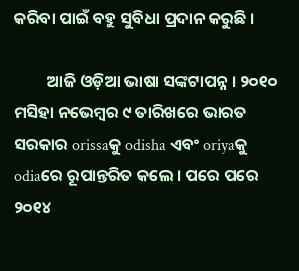କରିବା ପାଇଁ ବହୁ ସୁବିଧା ପ୍ରଦାନ କରୁଛି ।

         ଆଜି ଓଡ଼ିଆ ଭାଷା ସଙ୍କଟାପନ୍ନ । ୨୦୧୦ ମସିହା ନଭେମ୍ବର ୯ ତାରିଖରେ ଭାରତ ସରକାର orissaକୁ odisha ଏବଂ oriyaକୁ odiaରେ ରୂପାନ୍ତରିତ କଲେ । ପରେ ପରେ ୨୦୧୪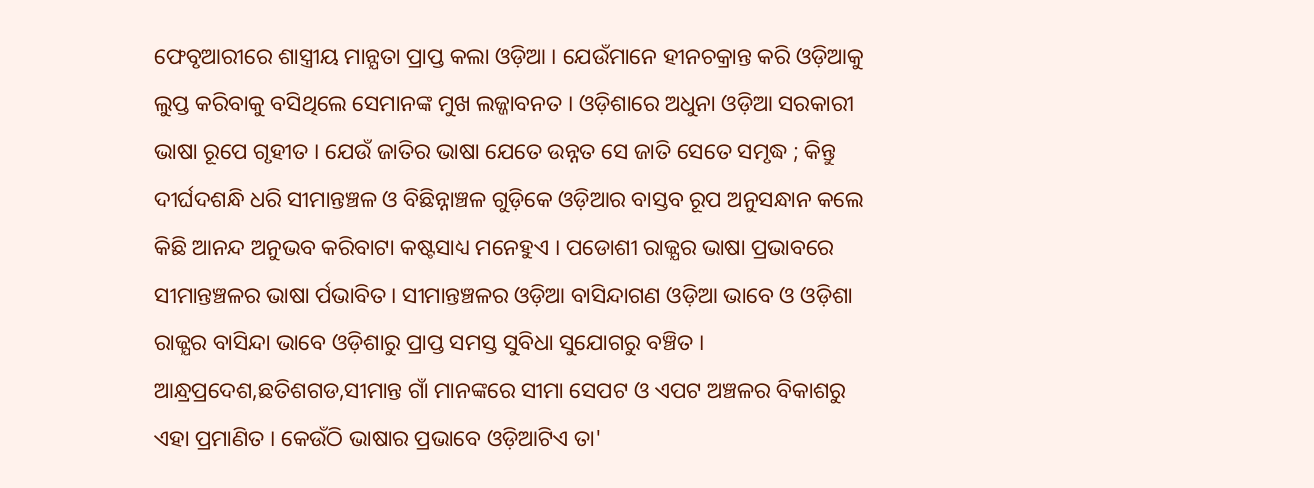ଫେବୃଆରୀରେ ଶାସ୍ତ୍ରୀୟ ମାନ୍ଯତା ପ୍ରାପ୍ତ କଲା ଓଡ଼ିଆ । ଯେଉଁମାନେ ହୀନଚକ୍ରାନ୍ତ କରି ଓଡ଼ିଆକୁ ଲୁପ୍ତ କରିବାକୁ ବସିଥିଲେ ସେମାନଙ୍କ ମୁଖ ଲଜ୍ଜାବନତ । ଓଡ଼ିଶାରେ ଅଧୁନା ଓଡ଼ିଆ ସରକାରୀ ଭାଷା ରୂପେ ଗୃହୀତ । ଯେଉଁ ଜାତିର ଭାଷା ଯେତେ ଉନ୍ନତ ସେ ଜାତି ସେତେ ସମୃଦ୍ଧ ; କିନ୍ତୁ ଦୀର୍ଘଦଶନ୍ଧି ଧରି ସୀମାନ୍ତଞ୍ଚଳ ଓ ବିଛିନ୍ନାଞ୍ଚଳ ଗୁଡ଼ିକେ ଓଡ଼ିଆର ବାସ୍ତବ ରୂପ ଅନୁସନ୍ଧାନ କଲେ କିଛି ଆନନ୍ଦ ଅନୁଭବ କରିବାଟା କଷ୍ଟସାଧ୍ୟ ମନେହୁଏ । ପଡୋଶୀ ରାଜ୍ଯର ଭାଷା ପ୍ରଭାବରେ ସୀମାନ୍ତଞ୍ଚଳର ଭାଷା ର୍ପଭାବିତ। ସୀମାନ୍ତଞ୍ଚଳର ଓଡ଼ିଆ ବାସିନ୍ଦାଗଣ ଓଡ଼ିଆ ଭାବେ ଓ ଓଡ଼ିଶା ରାଜ୍ଯର ବାସିନ୍ଦା ଭାବେ ଓଡ଼ିଶାରୁ ପ୍ରାପ୍ତ ସମସ୍ତ ସୁବିଧା ସୁଯୋଗରୁ ବଞ୍ଚିତ । ଆନ୍ଧ୍ରପ୍ରଦେଶ,ଛତିଶଗଡ,ସୀମାନ୍ତ ଗାଁ ମାନଙ୍କରେ ସୀମା ସେପଟ ଓ ଏପଟ ଅଞ୍ଚଳର ବିକାଶରୁ ଏହା ପ୍ରମାଣିତ । କେଉଁଠି ଭାଷାର ପ୍ରଭାବେ ଓଡ଼ିଆଟିଏ ତା'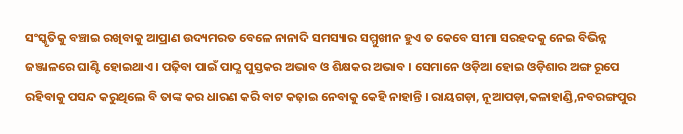ସଂସ୍କୃତିକୁ ବଞ୍ଚାଇ ରଖିବାକୁ ଆପ୍ରାଣ ଉଦ୍ୟମରତ ବେଳେ ନାନାଦି ସମସ୍ୟାର ସମ୍ମୁଖୀନ ହୁଏ ତ କେବେ ସୀମା ସରହଦକୁ ନେଇ ବିଭିନ୍ନ ଜଞ୍ଜାଳରେ ଘାଣ୍ଟି ହୋଇଥାଏ । ପଢ଼ିବା ପାଇଁ ପାଠ୍ଯ ପୁସ୍ତକର ଅଭାବ ଓ ଶିକ୍ଷକର ଅଭାବ । ସେମାନେ ଓଡ଼ିଆ ହୋଇ ଓଡ଼ିଶାର ଅଙ୍ଗ ରୂପେ ରହିବାକୁ ପସନ୍ଦ କରୁଥିଲେ ବି ତାଙ୍କ କର ଧାରଣ କରି ବାଟ କଢ଼ାଇ ନେବାକୁ କେହି ନାହାନ୍ତି । ରାୟଗଡ଼ା, ନୂଆପଡ଼ା,କଳାହାଣ୍ଡି,ନବରଙ୍ଗପୁର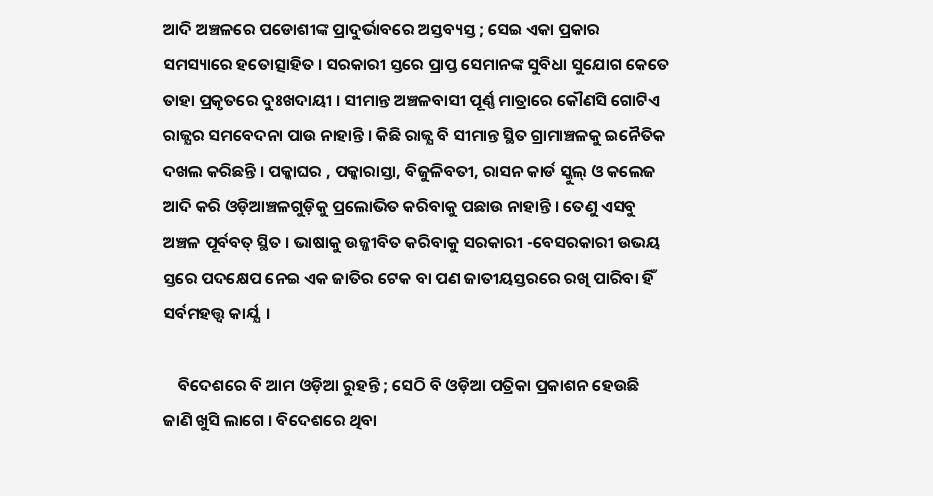ଆଦି ଅଞ୍ଚଳରେ ପଡୋଶୀଙ୍କ ପ୍ରାଦୁର୍ଭାବରେ ଅସ୍ତବ୍ୟସ୍ତ ; ସେଇ ଏକା ପ୍ରକାର ସମସ୍ୟାରେ ହତୋତ୍ସାହିତ । ସରକାରୀ ସ୍ତରେ ପ୍ରାପ୍ତ ସେମାନଙ୍କ ସୁବିଧା ସୁଯୋଗ କେତେ ତାହା ପ୍ରକୃତରେ ଦୁଃଖଦାୟୀ । ସୀମାନ୍ତ ଅଞ୍ଚଳବାସୀ ପୂର୍ଣ୍ଣ ମାତ୍ରାରେ କୌଣସି ଗୋଟିଏ ରାଜ୍ଯର ସମବେଦନା ପାଉ ନାହାନ୍ତି । କିଛି ରାଜ୍ଯ ବି ସୀମାନ୍ତ ସ୍ଥିତ ଗ୍ରାମାଞ୍ଚଳକୁ ଇନୈତିକ ଦଖଲ କରିଛନ୍ତି । ପକ୍କାଘର , ପକ୍କାରାସ୍ତା, ବିଜୁଳିବତୀ, ରାସନ କାର୍ଡ ସ୍କୁଲ୍‌ ଓ କଲେଜ ଆଦି କରି ଓଡ଼ିଆଞ୍ଚଳଗୁଡ଼ିକୁ ପ୍ରଲୋଭିତ କରିବାକୁ ପଛାଉ ନାହାନ୍ତି । ତେଣୁ ଏସବୁ ଅଞ୍ଚଳ ପୂର୍ବବତ୍‌ ସ୍ଥିତ । ଭାଷାକୁ ଉଜ୍ଜୀବିତ କରିବାକୁ ସରକାରୀ -ବେସରକାରୀ ଉଭୟ ସ୍ତରେ ପଦକ୍ଷେପ ନେଇ ଏକ ଜାତିର ଟେକ ବା ପଣ ଜାତୀୟସ୍ତରରେ ରଖି ପାରିବା ହିଁ ସର୍ବମହତ୍ତ୍ବ କାର୍ଯ୍ଯ  ।

    ବିଦେଶରେ ବି ଆମ ଓଡ଼ିଆ ରୁହନ୍ତି ; ସେଠି ବି ଓଡ଼ିଆ ପତ୍ରିକା ପ୍ରକାଶନ ହେଉଛି ଜାଣି ଖୁସି ଲାଗେ । ବିଦେଶରେ ଥିବା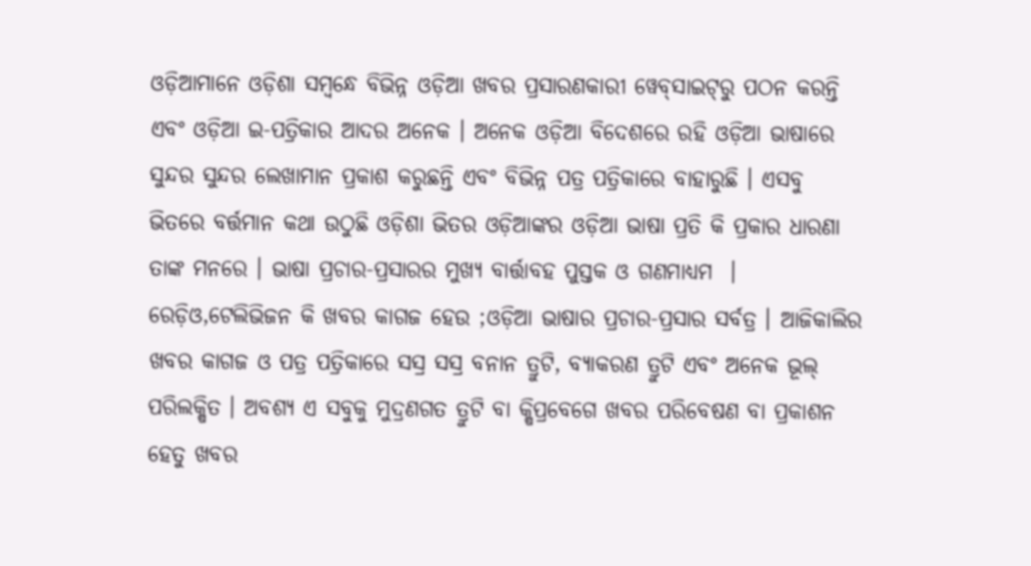ଓଡ଼ିଆମାନେ ଓଡ଼ିଶା ସମ୍ବନ୍ଧେ ବିଭିନ୍ନ ଓଡ଼ିଆ ଖବର ପ୍ରସାରଣକାରୀ ୱେବ୍‌ସାଇଟ୍‌ରୁ ପଠନ କରନ୍ତି ଏବଂ ଓଡ଼ିଆ ଇ-ପତ୍ରିକାର ଆଦର ଅନେକ । ଅନେକ ଓଡ଼ିଆ ବିଦେଶରେ ରହି ଓଡ଼ିଆ ଭାଷାରେ ସୁନ୍ଦର ସୁନ୍ଦର ଲେଖାମାନ ପ୍ରକାଶ କରୁଛନ୍ତି ଏବଂ ବିଭିନ୍ନ ପତ୍ର ପତ୍ରିକାରେ ବାହାରୁଛି । ଏସବୁ ଭିତରେ ବର୍ତ୍ତମାନ କଥା ଉଠୁଛି ଓଡ଼ିଶା ଭିତର ଓଡ଼ିଆଙ୍କର ଓଡ଼ିଆ ଭାଷା ପ୍ରତି କି ପ୍ରକାର ଧାରଣା ତାଙ୍କ ମନରେ । ଭାଷା ପ୍ରଚାର-ପ୍ରସାରର ମୁଖ୍ଯ ବାର୍ତ୍ତାବହ ପୁସ୍ତକ ଓ ଗଣମାଧ୍ୟମ  । ରେଡ଼ିଓ,ଟେଲିଭିଜନ କି ଖବର କାଗଜ ହେଉ ;ଓଡ଼ିଆ ଭାଷାର ପ୍ରଚାର-ପ୍ରସାର ସର୍ବତ୍ର । ଆଜିକାଲିର ଖବର କାଗଜ ଓ ପତ୍ର ପତ୍ରିକାରେ ସସ୍ର ସସ୍ର ବନାନ ତ୍ରୁଟି, ବ୍ଯାକରଣ ତ୍ରୁଟି ଏବଂ ଅନେକ ଭୂଲ୍‌ ପରିଲକ୍ଷିତ । ଅବଶ୍ଯ ଏ ସବୁକୁ ମୁଦ୍ରଣଗତ ତ୍ରୁଟି ବା କ୍ଷିପ୍ରବେଗେ ଖବର ପରିବେଷଣ ବା ପ୍ରକାଶନ ହେତୁ ଖବର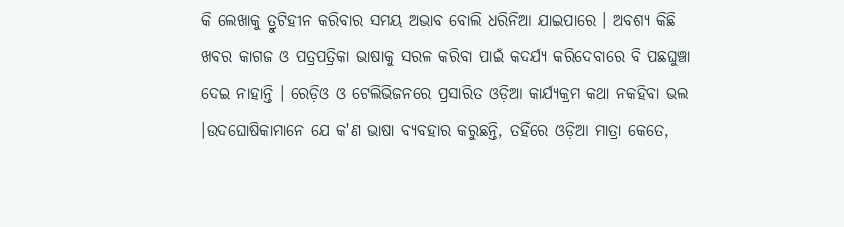କି ଲେଖାକୁ ତ୍ରୁଟିହୀନ କରିବାର ସମୟ ଅଭାବ ବୋଲି ଧରିନିଆ ଯାଇପାରେ । ଅବଶ୍ଯ କିଛି ଖବର କାଗଜ ଓ ପତ୍ରପତ୍ରିକା ଭାଷାକୁ ସରଳ କରିବା ପାଇଁ କଦର୍ଯ୍ଯ କରିଦେବାରେ ବି ପଛଘୁଞ୍ଚା ଦେଇ ନାହାନ୍ତି । ରେଡ଼ିଓ ଓ ଟେଲିଭିଜନରେ ପ୍ରସାରିତ ଓଡ଼ିଆ କାର୍ଯ୍ୟକ୍ରମ କଥା ନକହିବା ଭଲ ।ଉଦଘୋଷିକାମାନେ ଯେ କ'ଣ ଭାଷା ବ୍ୟବହାର କରୁଛନ୍ତି, ତହିଁରେ ଓଡ଼ିଆ ମାତ୍ରା କେତେ,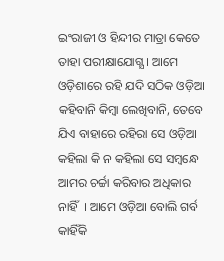ଇଂରାଜୀ ଓ ହିନ୍ଦୀର ମାତ୍ରା କେତେ ତାହା ପରୀକ୍ଷାଯୋଗ୍ଯ । ଆମେ ଓଡ଼ିଶାରେ ରହି ଯଦି ସଠିକ ଓଡ଼ିଆ କହିବାନି କିମ୍ବା ଲେଖିବାନି, ତେବେ ଯିଏ ବାହାରେ ରହିରା ସେ ଓଡ଼ିଆ କହିଲା କି ନ କହିଲା ସେ ସମ୍ବନ୍ଧେ ଆମର ଚର୍ଚ୍ଚା କରିବାର ଅଧିକାର ନାହିଁ  । ଆମେ ଓଡ଼ିଆ ବୋଲି ଗର୍ବ କାହିଁକି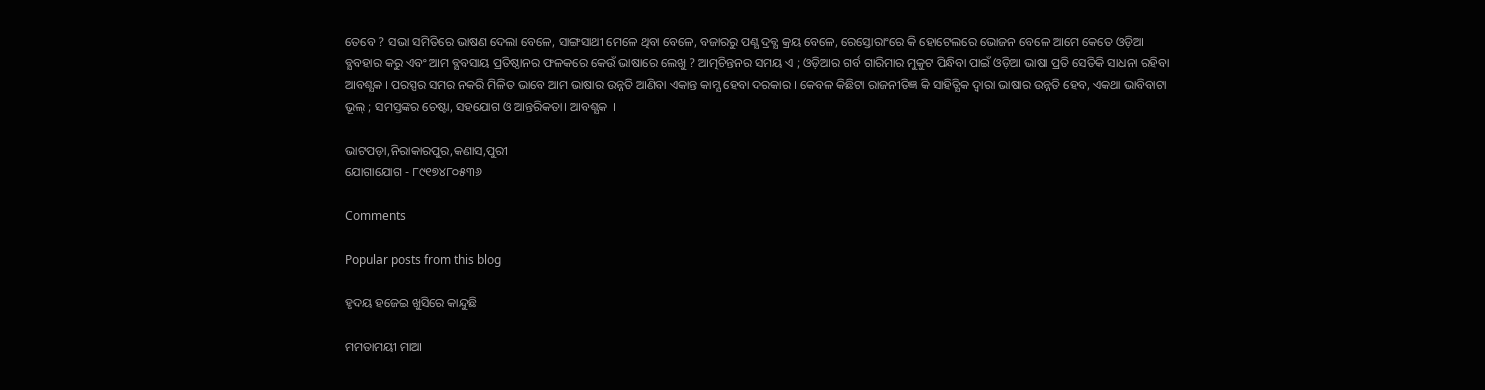ତେବେ ? ସଭା ସମିତିରେ ଭାଷଣ ଦେଲା ବେଳେ, ସାଙ୍ଗସାଥୀ ମେଳେ ଥିବା ବେଳେ, ବଜାରରୁ ପଣ୍ଯ ଦ୍ରବ୍ଯ କ୍ରୟ ବେଳେ, ରେସ୍ତୋରାଂରେ କି ହୋଟେଲରେ ଭୋଜନ ବେଳେ ଆମେ କେତେ ଓଡ଼ିଆ ବ୍ଯବହାର କରୁ ଏବଂ ଆମ ବ୍ଯବସାୟ ପ୍ରତିଷ୍ଠାନର ଫଳକରେ କେଉଁ ଭାଷାରେ ଲେଖୁ ? ଆତ୍ମଚିନ୍ତନର ସମୟ ଏ ; ଓଡ଼ିଆର ଗର୍ବ ଗାରିମାର ମୁକୁଟ ପିନ୍ଧିବା ପାଇଁ ଓଡ଼ିଆ ଭାଷା ପ୍ରତି ସେତିକି ସାଧନା ରହିବା ଆବଶ୍ଯକ । ପରସ୍ପର ସମର ନକରି ମିଳିତ ଭାବେ ଆମ ଭାଷାର ଉନ୍ନତି ଆଣିବା ଏକାନ୍ତ କାମ୍ଯ ହେବା ଦରକାର । କେବଳ କିଛିଟା ରାଜନୀତିଜ୍ଞ କି ସାହିତ୍ଯିକ ଦ୍ବାରା ଭାଷାର ଉନ୍ନତି ହେବ, ଏକଥା ଭାବିବାଟା ଭୂଲ୍‌ ; ସମସ୍ତଙ୍କର ଚେଷ୍ଟା, ସହଯୋଗ ଓ ଆନ୍ତରିକତା। ଆବଶ୍ଯକ  ।

ଭାଟପଡ଼ା,ନିରାକାରପୁର,କଣାସ,ପୁରୀ
ଯୋଗାଯୋଗ - ୮୯୧୭୪୮୦୫୩୬

Comments

Popular posts from this blog

ହୃଦୟ ହଜେଇ ଖୁସିରେ କାନ୍ଦୁଛି

ମମତାମୟୀ ମାଆ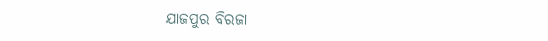ଯାଜପୁର ବିରଜା